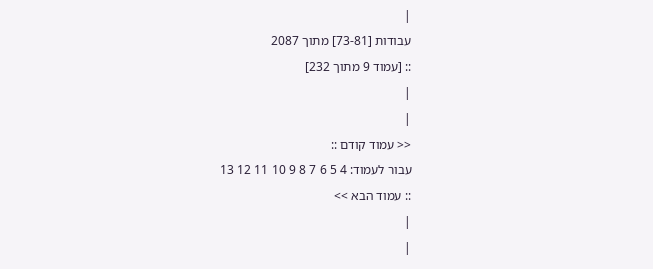|
עבודות [73-81] מתוך 2087
:: [עמוד 9 מתוך 232]
|
|
<< עמוד קודם ::
עבור לעמוד: 4 5 6 7 8 9 10 11 12 13
:: עמוד הבא >>
|
|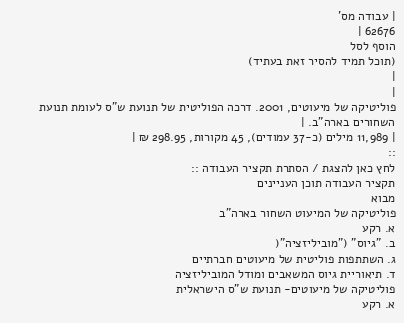| עבודה מס'
62676 |
הוסף לסל
(תוכל תמיד להסיר זאת בעתיד)
|
|
פוליטיקה של מיעוטים, 2001. דרכה הפוליטית של תנועת ש"ס לעומת תנועת השחורים בארה"ב. |
| 11,989 מילים (כ-37 עמודים), 45 מקורות, 298.95 ₪ |
::
לחץ כאן להצגת / הסתרת תקציר העבודה ::
תקציר העבודה תוכן העניינים
מבוא
פוליטיקה של המיעוט השחור בארה"ב
א. רקע
ב. "גיוס" ("מוביליזציה"(
ג. השתתפות פוליטית של מיעוטים חברתיים
ד. תיאוריית גיוס המשאבים ומודל המוביליזציה
פוליטיקה של מיעוטים- תנועת ש"ס הישראלית
א. רקע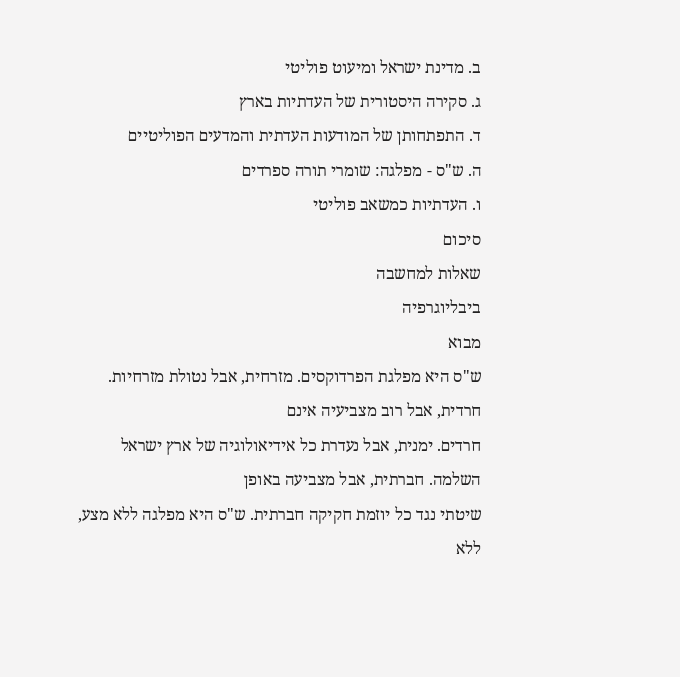ב. מדינת ישראל ומיעוט פוליטי
ג. סקירה היסטורית של העדתיות בארץ
ד. התפתחותן של המודעות העדתית והמדעים הפוליטיים
ה. ש"ס - מפלגה: שומרי תורה ספרדים
ו. העדתיות כמשאב פוליטי
סיכום
שאלות למחשבה
ביבליוגרפיה
מבוא
ש"ס היא מפלגת הפרדוקסים. מזרחית, אבל נטולת מזרחיות. חרדית, אבל רוב מצביעיה אינם
חרדים. ימנית, אבל נעדרת כל אידיאולוגיה של ארץ ישראל השלמה. חברתית, אבל מצביעה באופן
שיטתי נגד כל יוזמת חקיקה חברתית. ש"ס היא מפלגה ללא מצע, ללא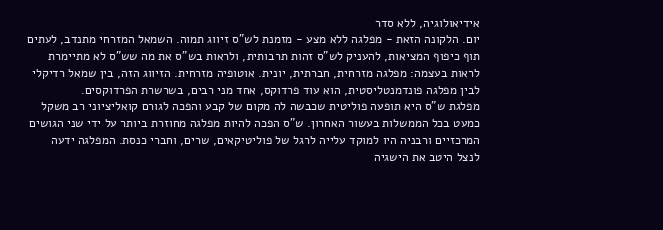אידיאולוגיה, ללא סדר
יום. הלקונה הזאת - מפלגה ללא מצע - מזמנת לש"ס זיווג תמוה. השמאל המזרחי מתנדב, לעתים
תוף כיפוף המציאות, להעניק לש"ס זהות תרבותית, ולראות בש"ס את מה שש"ס לא מתיימרת
לראות בעצמה: מפלגה מזרחית, חברתית, יונית. אוטופיה מזרחית. הזיווג הזה, בין שמאל רדיקלי
לבין מפלגה פונדמנטליסטית, הוא עוד פרדוקס, אחד מני רבים, בשרשרת הפרדוקסים.
מפלגת ש"ס היא תופעה פוליטית שכבשה לה מקום של קבע והפכה לגורם קואליציוני רב משקל
כמעט בכל הממשלות בעשור האחרון. ש"ס הפכה להיות מפלגה מחוזרת ביותר על ידי שני הגושים
המרכזיים ורבניה היו למוקד עלייה לרגל של פוליטיקאים, שרים, וחברי כנסת. המפלגה ידעה
לנצל היטב את הישגיה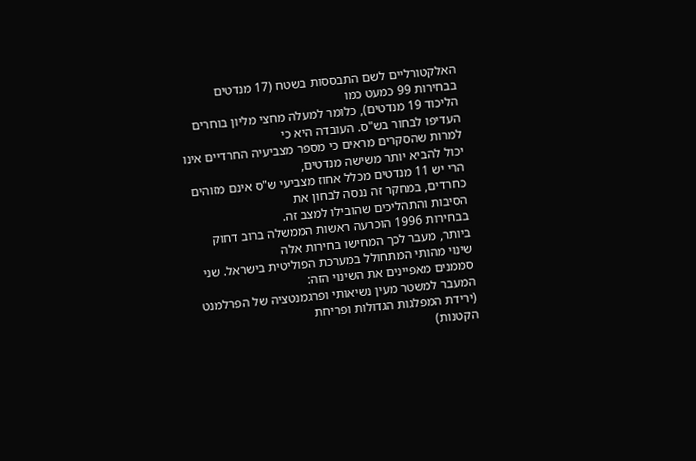האלקטורליים לשם התבססות בשטח (17 מנדטים בבחירות 99 כמעט כמו
הליכוד 19 מנדטים), כלומר למעלה מחצי מליון בוחרים העדיפו לבחור בש"ס. העובדה היא כי
למרות שהסקרים מראים כי מספר מצביעיה החרדיים אינו יכול להביא יותר משישה מנדטים,
הרי יש 11 מנדטים מכלל אחוז מצביעי ש"ס אינם מזוהים כחרדים, במחקר זה ננסה לבחון את
הסיבות והתהליכים שהובילו למצב זה.
בבחירות 1996 הוכרעה ראשות הממשלה ברוב דחוק ביותר, מעבר לכך המחישו בחירות אלה
שינוי מהותי המתחולל במערכת הפוליטית בישראל. שני סממנים מאפיינים את השינוי הזה:
המעבר למשטר מעין נשיאותי ופרגמנטציה של הפרלמנט (ירידת המפלגות הגדולות ופריחת
הקטנות)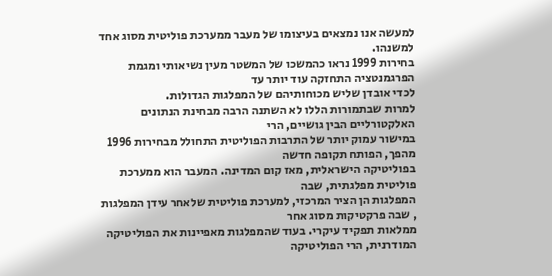למעשה אנו נמצאים בעיצומו של מעבר ממערכת פוליטית מסוג אחד למשנהו.
בחירות 1999 נראו כהמשכו של המשטר מעין נשיאותי ומגמת הפרגמנטציה התחזקה עוד יותר עד
לכדי אובדן שליש מכוחותיהם של המפלגות הגדולות.
למרות שבתמורות הללו לא השתנה הרבה מבחינת הנתונים האלקטורליים הבין גושיים, הרי
במישור עמוק יותר של התרבות הפוליטית התחולל מבחירות 1996 מהפך, הפותח תקופה חדשה
בפוליטיקה הישראלית, מאז קום המדינה. המעבר הוא ממערכת פוליטית מפלגתית, שבה
המפלגות הן הציר המרכזי, למערכת פוליטית שלאחר עידן המפלגות , שבה פרקטיקות מסוג אחר
ממלאות תפקיד עיקרי. בעוד שהמפלגות מאפיינות את הפוליטיקה המודרנית, הרי הפוליטיקה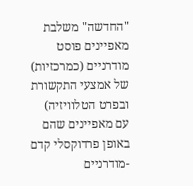"החדשה" משלבת מאפיינים פוסט מודרניים (כמרכזיות) של אמצעי התקשורת ובפרט הטלוויזיה)
עם מאפיינים שהם באופן פרדוקסלי קדם -מודרניים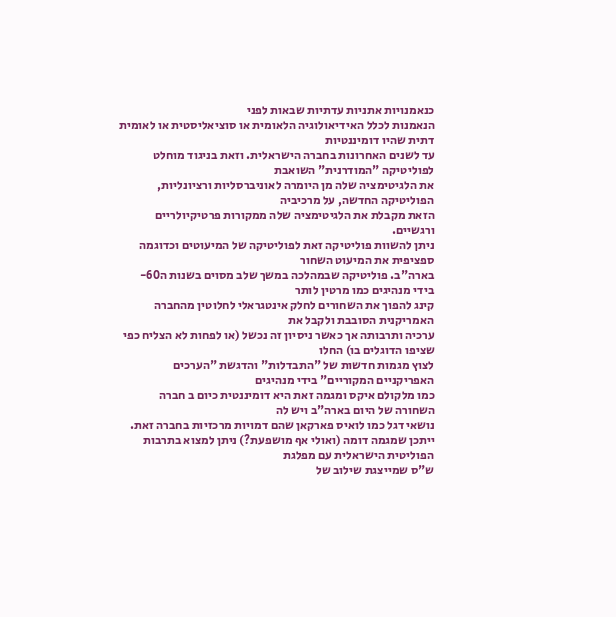כנאמנויות אתניות עדתיות שבאות לפני
הנאמנות לכלל האידיאולוגיה הלאומית או סוציאליסטית או לאומית דתית שהיו דומיננטיות
עד לשנים האחרונות בחברה הישראלית. וזאת בניגוד מוחלט לפוליטיקה "המודרנית" השואבת
את הלגיטימציה שלה מן היומרה לאוניברסליות ורציונליות, הפוליטיקה החדשה, על מרכיביה
הזאת מקבלת את הלגיטימציה שלה ממקורות פרטיקיולריים ורגשיים.
ניתן להשוות פוליטיקה זאת לפוליטיקה של המיעוטים וכדוגמה ספציפית את המיעוט השחור
בארה"ב. פוליטיקה שבמהלכה במשך שלב מסוים בשנות ה60- בידי מנהיגים כמו מרטין לותר
קינג להפוך את השחורים לחלק אינטגראלי לחלוטין מהחברה האמריקנית הסובבת ולקבל את
ערכיה ותרבותה אך כאשר ניסיון זה נכשל (או לפחות לא הצליח כפי שציפו הדוגלים בו) החלו
לצוץ מגמות חדשות של "התבדלות" והדגשת "הערכים האפריקניים המקוריים" בידי מנהיגים
כמו מלקולם איקס ומגמה זאת היא דומיננטית כיום ב חברה השחורה של היום בארה"ב ויש לה
נושאי דגל כמו לואיס פארקאן שהם דמויות מרכזיות בחברה זאת.
ייתכן שמגמה דומה (ואולי אף מושפעת?) ניתן למצוא בתרבות הפוליטית הישראלית עם מפלגת
ש"ס שמייצגת שילוב של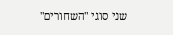שני סוגי "השחורים"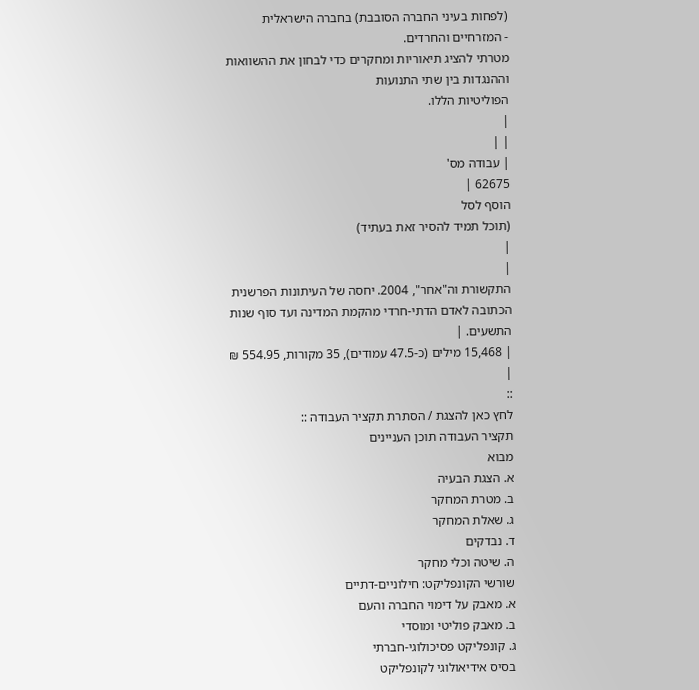(לפחות בעיני החברה הסובבת) בחברה הישראלית
- המזרחיים והחרדים.
מטרתי להציג תיאוריות ומחקרים כדי לבחון את ההשוואות וההנגדות בין שתי התנועות
הפוליטיות הללו.
|
| |
| עבודה מס'
62675 |
הוסף לסל
(תוכל תמיד להסיר זאת בעתיד)
|
|
התקשורת וה"אחר", 2004. יחסה של העיתונות הפרשנית הכתובה לאדם הדתי-חרדי מהקמת המדינה ועד סוף שנות התשעים. |
| 15,468 מילים (כ-47.5 עמודים), 35 מקורות, 554.95 ₪ |
::
לחץ כאן להצגת / הסתרת תקציר העבודה ::
תקציר העבודה תוכן העניינים
מבוא
א. הצגת הבעיה
ב. מטרת המחקר
ג. שאלת המחקר
ד. נבדקים
ה. שיטה וכלי מחקר
שורשי הקונפליקט: חילוניים-דתיים
א. מאבק על דימוי החברה והעם
ב. מאבק פוליטי ומוסדי
ג. קונפליקט פסיכולוגי-חברתי
בסיס אידיאולוגי לקונפליקט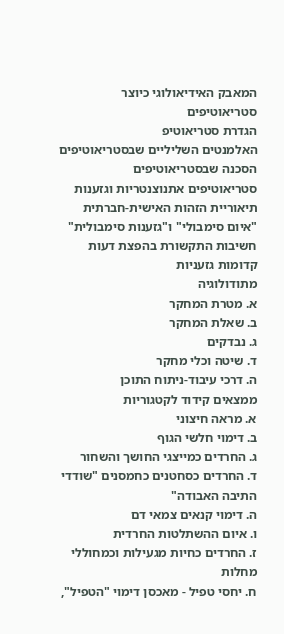המאבק האידיאולוגי כיוצר סטריאוטיפים
הגדרת סטריאוטיפ
האלמנטים השליליים שבסטריאוטיפים
הסכנה שבסטריאוטיפים
סטריאוטיפים אתנוצנטריות וגזענות
תיאוריית הזהות האישית-חברתית
"איום סימבולי" ו"גזענות סימבולית"
חשיבות התקשורת בהפצת דעות קדומות גזעניות
מתודולוגיה
א. מטרת המחקר
ב. שאלת המחקר
ג. נבדקים
ד. שיטה וכלי מחקר
ה. דרכי עיבוד-ניתוח התוכן
ממצאים קידוד לקטגוריות
א. מראה חיצוני
ב. דימוי חלשי הגוף
ג. החרדים כמייצגי החושך והשחור
ד. החרדים כסחטנים כחמסנים "שודדי התיבה האבודה"
ה. דימוי קנאים צמאי דם
ו. איום ההשתלטות החרדית
ז. החרדים כחיות מגעילות וכמחוללי מחלות
ח. יחסי טפיל - מאכסן דימוי "הטפיל",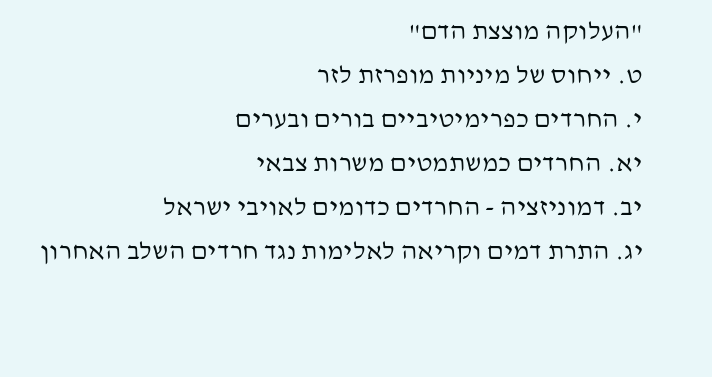"העלוקה מוצצת הדם"
ט. ייחוס של מיניות מופרזת לזר
י. החרדים כפרימיטיביים בורים ובערים
יא. החרדים כמשתמטים משרות צבאי
יב. דמוניזציה - החרדים כדומים לאויבי ישראל
יג. התרת דמים וקריאה לאלימות נגד חרדים השלב האחרון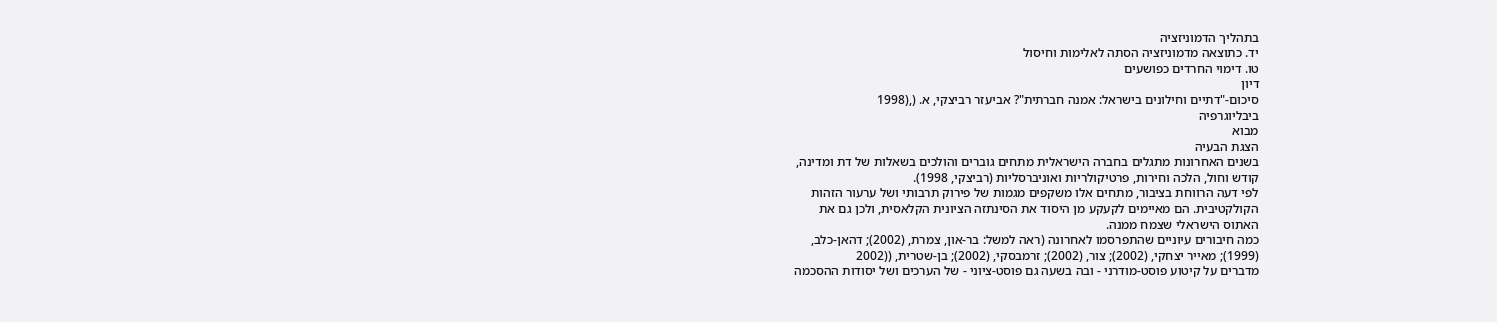בתהליך הדמוניזציה
יד. כתוצאה מדמוניזציה הסתה לאלימות וחיסול
טו. דימוי החרדים כפושעים
דיון
סיכום-"דתיים וחילונים בישראל: אמנה חברתית"? אביעזר רביצקי, א. (,(1998
ביבליוגרפיה
מבוא
הצגת הבעיה
בשנים האחרונות מתגלים בחברה הישראלית מתחים גוברים והולכים בשאלות של דת ומדינה,
קודש וחול, הלכה וחירות, פרטיקולריות ואוניברסליות (רביצקי, 1998).
לפי דעה הרווחת בציבור, מתחים אלו משקפים מגמות של פירוק תרבותי ושל ערעור הזהות
הקולקטיבית. הם מאיימים לקעקע מן היסוד את הסינתזה הציונית הקלאסית, ולכן גם את
האתוס הישראלי שצמח ממנה.
כמה חיבורים עיוניים שהתפרסמו לאחרונה (ראה למשל: בר-און, צמרת, (2002); דהאן-כלב,
(1999); מאייר יצחקי, (2002); צור, (2002); זרמבסקי, (2002); בן-שטרית, ((2002
מדברים על קיטוע פוסט-מודרני - ובה בשעה גם פוסט-ציוני - של הערכים ושל יסודות ההסכמה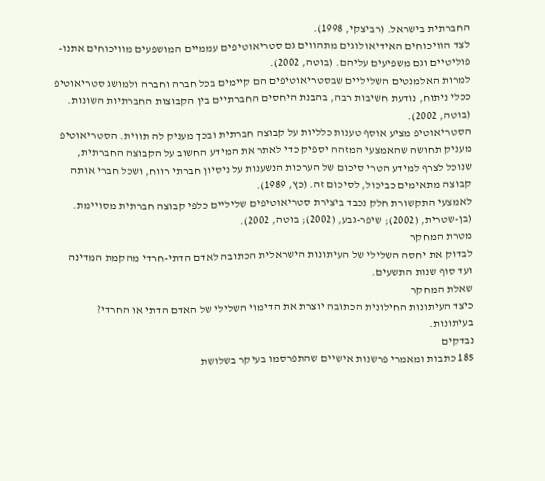החברתית בישראל. (רביצקי, 1998).
לצד הוויכוחים האידיאולוגים מתהווים גם סטריאוטיפים עממיים המושפעים מוויכוחים אתנו-
פוליטיים וגם משפיעים עליהם. (בוטה, 2002).
למרות האלמנטים השליליים שבסטריאוטיפים הם קיימים בכל חברה וחברה ולמושג סטריאוטיפ
ככלי ניתוח, נודעת חשיבות רבה, בהבנת היחסים החברתיים בין הקבוצות החברתיות השונות.
(בוטה, 2002).
הסטריאוטיפ מציע אוסף טענות כלליות על קבוצה חברתית ובכך מעניק לה תווית. הסטריאוטיפ
מעניק תחושה שהאמצעי המזהה יספיק כדי לאתר את המידע החשוב על הקבוצה החברתית,
שנוכל לצרף למידע הטרי סיכום של הערכות הנשענות על ניסיון חברתי רווח, ושכל חברי אותה
קבוצה מתאימים כביכול, לסיכום זה. (כץ, 1989).
לאמצעי התקשורת חלק נכבד ביצירת סטריאוטיפים שליליים כלפי קבוצה חברתית מסויימת.
(בן-שטרית, (2002); שיפר-גבע, (2002); בוטה, 2002).
מטרת המחקר
לבדוק את יחסה השלילי של העיתונות הישראלית הכתובה לאדם הדתי-חרדי מהקמת המדינה
ועד סוף שנות התשעים.
שאלת המחקר
כיצד העיתונות החילונית הכתובה יוצרת את הדימוי השלילי של האדם הדתי או החרדי?
בעיתונות.
נבדקים
185 כתבות ומאמרי פרשנות אישיים שהתפרסמו בעיקר בשלושת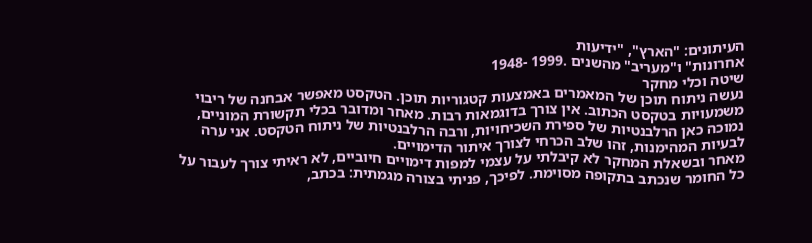העיתונים: "הארץ", "ידיעות
אחרונות" ו"מעריב" מהשנים .1999 -1948
שיטה וכלי מחקר
נעשה ניתוח תוכן של המאמרים באמצעות קטגוריות תוכן. הטקסט מאפשר אבחנה של ריבוי
משמעויות בטקסט הכתוב. אין צורך בדוגמאות רבות. מאחר ומדובר בכלי תקשורת המוניים,
נמוכה כאן הרלבנטיות של ספירת השכיחויות, ורבה הרלבנטיות של ניתוח הטקסט. אני ערה
לבעיות המהימנות, זהו שלב הכרחי לצורך איתור הדימויים.
מאחר ובשאלת המחקר לא קיבלתי על עצמי למפות דימויים חיוביים, לא ראיתי צורך לעבור על
כל החומר שנכתב בתקופה מסוימת. לפיכך, פניתי בצורה מגמתית: בכתב,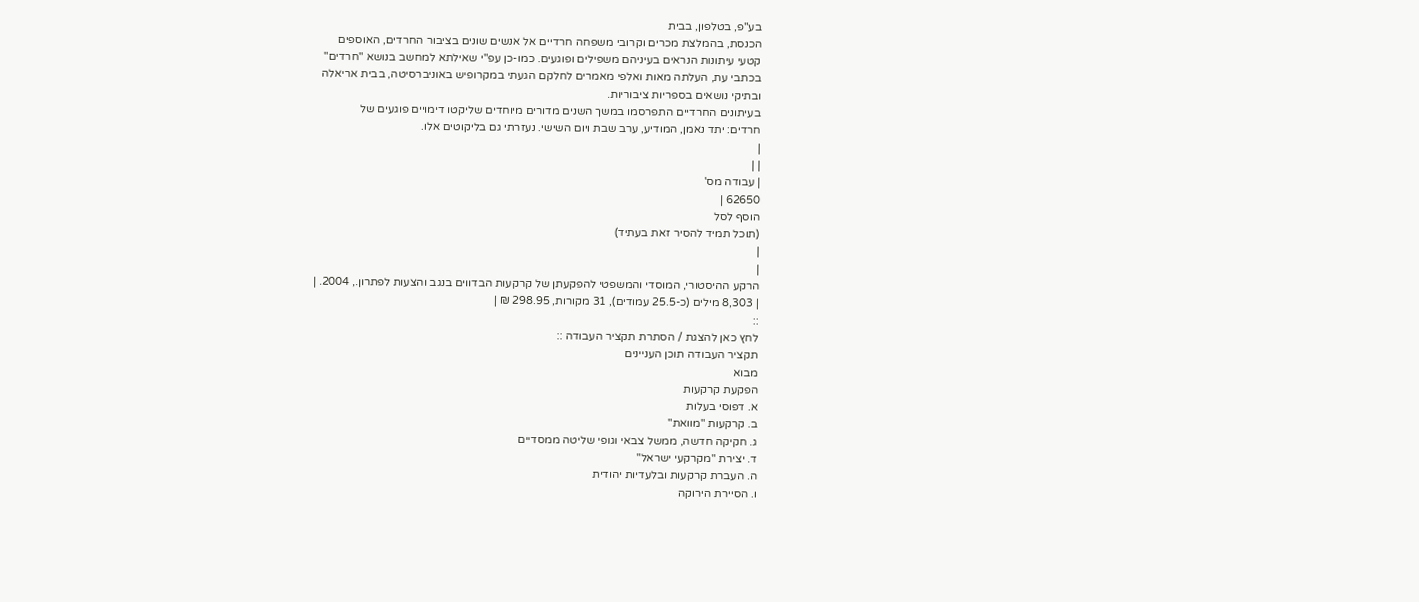בע"פ, בטלפון, בבית
הכנסת, בהמלצת מכרים וקרובי משפחה חרדיים אל אנשים שונים בציבור החרדים, האוספים
קטעי עיתונות הנראים בעיניהם משפילים ופוגעים. כמו-כן עפ"י שאילתא למחשב בנושא "חרדים"
בכתבי עת, העלתה מאות ואלפי מאמרים לחלקם הגעתי במקרופיש באוניברסיטה, בבית אריאלה
ובתיקי נושאים בספריות ציבוריות.
בעיתונים החרדיים התפרסמו במשך השנים מדורים מיוחדים שליקטו דימויים פוגעים של
חרדים: יתד נאמן, המודיע, ערב שבת ויום השישי. נעזרתי גם בליקוטים אלו.
|
| |
| עבודה מס'
62650 |
הוסף לסל
(תוכל תמיד להסיר זאת בעתיד)
|
|
הרקע ההיסטורי, המוסדי והמשפטי להפקעתן של קרקעות הבדווים בנגב והצעות לפתרון., 2004. |
| 8,303 מילים (כ-25.5 עמודים), 31 מקורות, 298.95 ₪ |
::
לחץ כאן להצגת / הסתרת תקציר העבודה ::
תקציר העבודה תוכן העניינים
מבוא
הפקעת קרקעות
א. דפוסי בעלות
ב. קרקעות "מוואת"
ג. חקיקה חדשה, ממשל צבאי וגופי שליטה ממסדיים
ד. יצירת "מקרקעי ישראל"
ה. העברת קרקעות ובלעדיות יהודית
ו. הסיירת הירוקה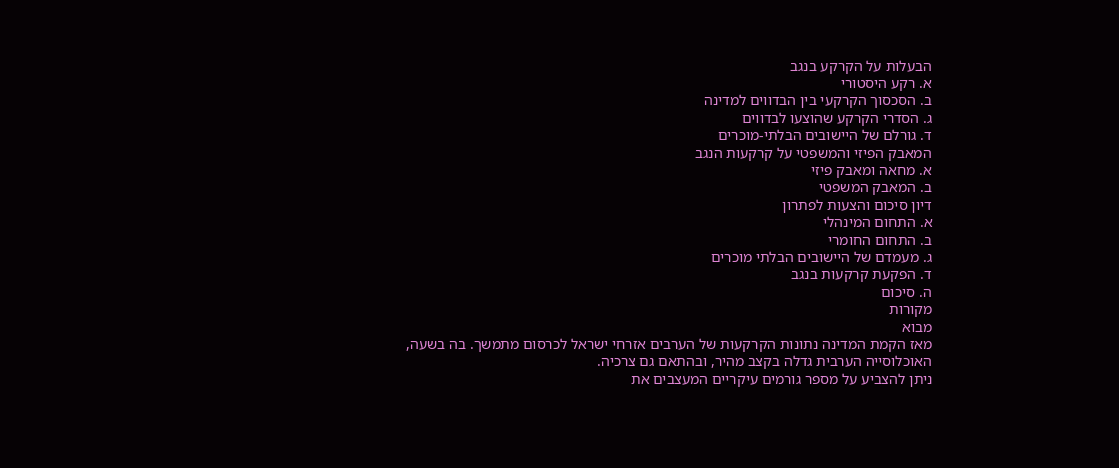הבעלות על הקרקע בנגב
א. רקע היסטורי
ב. הסכסוך הקרקעי בין הבדווים למדינה
ג. הסדרי הקרקע שהוצעו לבדווים
ד. גורלם של היישובים הבלתי-מוכרים
המאבק הפיזי והמשפטי על קרקעות הנגב
א. מחאה ומאבק פיזי
ב. המאבק המשפטי
דיון סיכום והצעות לפתרון
א. התחום המינהלי
ב. התחום החומרי
ג. מעמדם של היישובים הבלתי מוכרים
ד. הפקעת קרקעות בנגב
ה. סיכום
מקורות
מבוא
מאז הקמת המדינה נתונות הקרקעות של הערבים אזרחי ישראל לכרסום מתמשך. בה בשעה,
האוכלוסייה הערבית גדלה בקצב מהיר, ובהתאם גם צרכיה.
ניתן להצביע על מספר גורמים עיקריים המעצבים את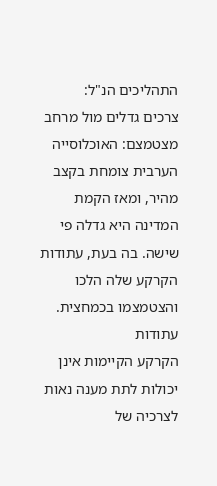התהליכים הנ"ל:
צרכים גדלים מול מרחב מצטמצם: האוכלוסייה הערבית צומחת בקצב מהיר, ומאז הקמת
המדינה היא גדלה פי שישה. בה בעת, עתודות הקרקע שלה הלכו והצטמצמו בכמחצית. עתודות
הקרקע הקיימות אינן יכולות לתת מענה נאות לצרכיה של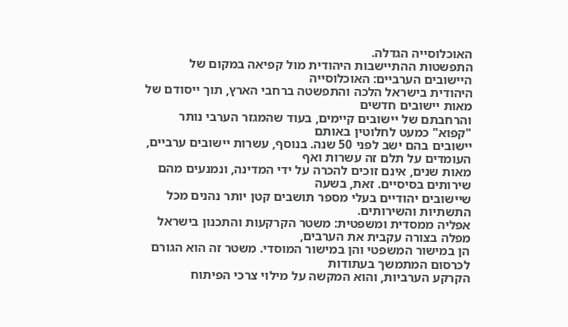האוכלוסייה הגדלה.
התפשטות ההתיישבות היהודית מול קפיאה במקום של היישובים הערביים: האוכלוסייה
היהודית בישראל הלכה והתפשטה ברחבי הארץ, תוך ייסודם של מאות יישובים חדשים
והרחבתם של יישובים קיימים, בעוד שהמגזר הערבי נותר "קפוא" כמעט לחלוטין באותם
יישובים בהם ישב לפני 50 שנה. בנוסף, עשרות יישובים ערביים, העומדים על תלם זה עשרות ואף
מאות שנים, אינם זוכים להכרה על ידי המדינה, ונמנעים מהם שירותים בסיסיים. זאת, בשעה
שיישובים יהודיים בעלי מספר תושבים קטן יותר נהנים מכל התשתיות והשירותים.
אפליה ממסדית ומשפטית: משטר הקרקעות והתכנון בישראל מפלה בצורה עקבית את הערבים,
הן במישור המשפטי והן במישור המוסדי. משטר זה הוא הגורם לכרסום המתמשך בעתודות
הקרקע הערביות, והוא המקשה על מילוי צרכי הפיתוח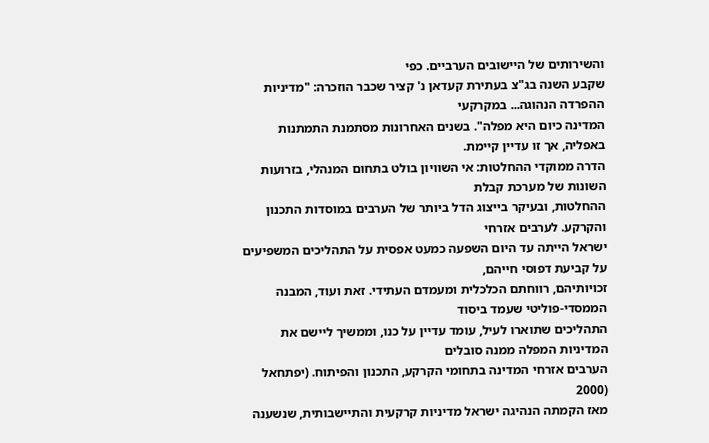והשירותים של היישובים הערביים. כפי
שקבע השנה בג"צ בעתירת קעדאן נ' קציר שכבר הוזכרה: "מדיניות ההפרדה הנהוגה... במקרקעי
המדינה כיום היא מפלה". בשנים האחרונות מסתמנת התמתנות באפליה, אך זו עדיין קיימת.
הדרה ממוקדי ההחלטות: אי השוויון בולט בתחום המנהלי, בזרועות השונות של מערכת קבלת
ההחלטות, ובעיקר בייצוג הדל ביותר של הערבים במוסדות התכנון והקרקע. לערבים אזרחי
ישראל הייתה עד היום השפעה כמעט אפסית על התהליכים המשפיעים על קביעת דפוסי חייהם,
זכויותיהם, רווחתם הכלכלית ומעמדם העתידי. זאת ועוד, המבנה הממסדי-פוליטי שעמד ביסוד
התהליכים שתוארו לעיל, עומד עדיין על כנו, וממשיך ליישם את המדיניות המפלה ממנה סובלים
הערבים אזרחי המדינה בתחומי הקרקע, התכנון והפיתוח. (יפתחאל (2000
מאז הקמתה הנהיגה ישראל מדיניות קרקעית והתיישבותית, שנשענה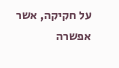על חקיקה, אשר אפשרה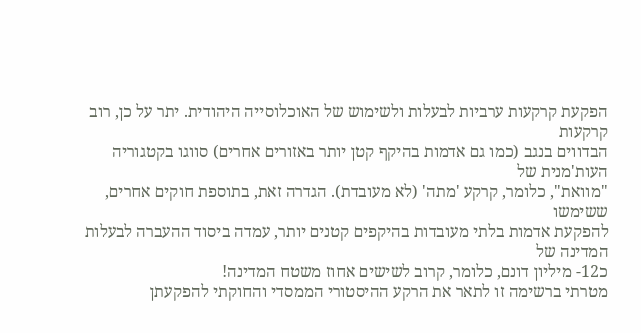הפקעת קרקעות ערביות לבעלות ולשימוש של האוכלוסייה היהודית. יתר על כן, רוב קרקעות
הבדווים בנגב (כמו גם אדמות בהיקף קטן יותר באזורים אחרים) סווגו בקטגוריה העות'מנית של
"מוואת", כלומר, קרקע 'מתה' (לא מעובדת). הגדרה זאת, בתוספת חוקים אחרים, ששימשו
להפקעת אדמות בלתי מעובדות בהיקפים קטנים יותר, עמדה ביסוד ההעברה לבעלות המדינה של
כ12- מיליון דונם, כלומר, קרוב לשישים אחוז משטח המדינה!
מטרתי ברשימה זו לתאר את הרקע ההיסטורי הממסדי והחוקתי להפקעתן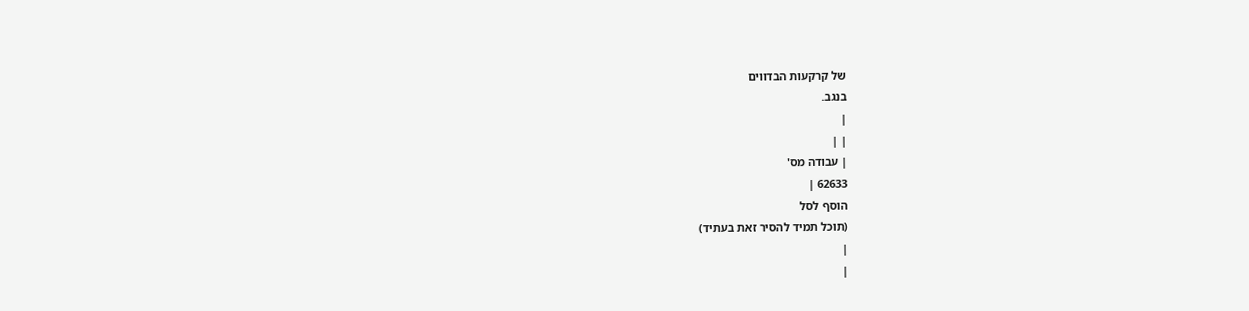של קרקעות הבדווים
בנגב.
|
| |
| עבודה מס'
62633 |
הוסף לסל
(תוכל תמיד להסיר זאת בעתיד)
|
|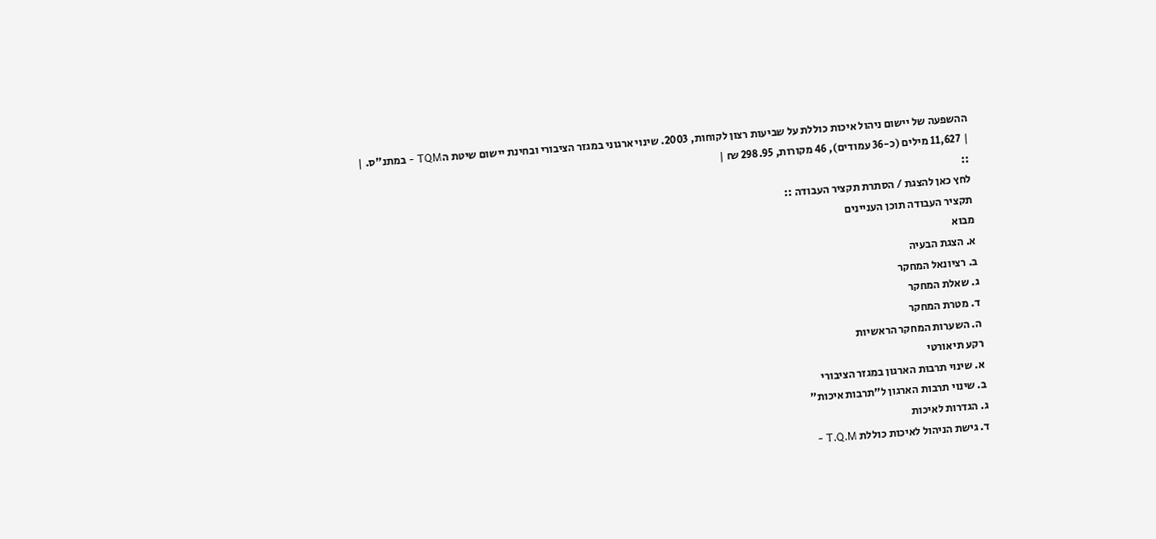ההשפעה של יישום ניהול איכות כוללת על שביעות רצון לקוחות, 2003. שינוי ארגוני במגזר הציבורי ובחינת יישום שיטת הTQM - במתנ"ס. |
| 11,627 מילים (כ-36 עמודים), 46 מקורות, 298.95 ₪ |
::
לחץ כאן להצגת / הסתרת תקציר העבודה ::
תקציר העבודה תוכן העניינים
מבוא
א. הצגת הבעיה
ב. רציונאל המחקר
ג. שאלת המחקר
ד. מטרת המחקר
ה. השערות המחקר הראשיות
רקע תיאורטי
א. שינוי תרבות הארגון במגזר הציבורי
ב. שינוי תרבות הארגון ל"תרבות איכות"
ג. הגדרות לאיכות
ד. גישת הניהול לאיכות כוללת T.Q.M -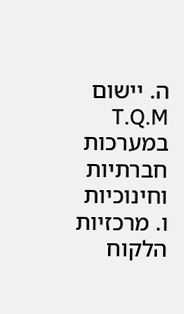ה. יישום T.Q.M במערכות חברתיות וחינוכיות
ו. מרכזיות הלקוח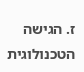ז. הגישה הטכנולוגית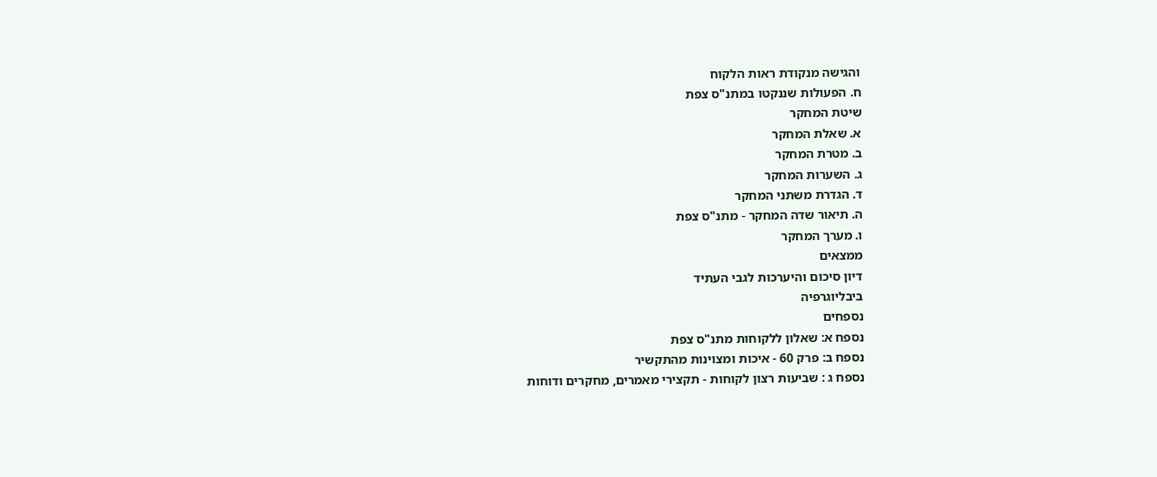והגישה מנקודת ראות הלקוח
ח. הפעולות שננקטו במתנ"ס צפת
שיטת המחקר
א. שאלת המחקר
ב. מטרת המחקר
ג. השערות המחקר
ד. הגדרת משתני המחקר
ה. תיאור שדה המחקר - מתנ"ס צפת
ו. מערך המחקר
ממצאים
דיון סיכום והיערכות לגבי העתיד
ביבליוגרפיה
נספחים
נספח א: שאלון ללקוחות מתנ"ס צפת
נספח ב: פרק 60 - איכות ומצוינות מהתקשיר
נספח ג : שביעות רצון לקוחות - תקצירי מאמרים, מחקרים ודוחות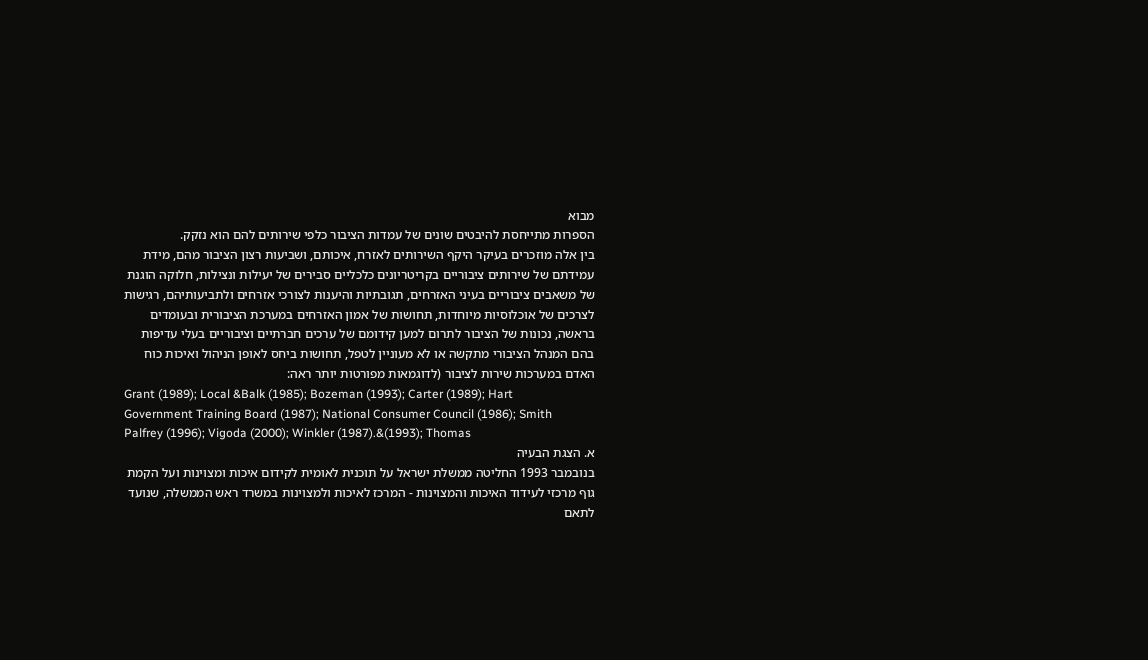מבוא
הספרות מתייחסת להיבטים שונים של עמדות הציבור כלפי שירותים להם הוא נזקק.
בין אלה מוזכרים בעיקר היקף השירותים לאזרח, איכותם, ושביעות רצון הציבור מהם, מידת
עמידתם של שירותים ציבוריים בקריטריונים כלכליים סבירים של יעילות ונצילות, חלוקה הוגנת
של משאבים ציבוריים בעיני האזרחים, תגובתיות והיענות לצורכי אזרחים ולתביעותיהם, רגישות
לצרכים של אוכלוסיות מיוחדות, תחושות של אמון האזרחים במערכת הציבורית ובעומדים
בראשה, נכונות של הציבור לתרום למען קידומם של ערכים חברתיים וציבוריים בעלי עדיפות
בהם המנהל הציבורי מתקשה או לא מעוניין לטפל, תחושות ביחס לאופן הניהול ואיכות כוח
האדם במערכות שירות לציבור (לדוגמאות מפורטות יותר ראה:
Grant (1989); Local &Balk (1985); Bozeman (1993); Carter (1989); Hart
Government Training Board (1987); National Consumer Council (1986); Smith
Palfrey (1996); Vigoda (2000); Winkler (1987).&(1993); Thomas
א. הצגת הבעיה
בנובמבר 1993 החליטה ממשלת ישראל על תוכנית לאומית לקידום איכות ומצוינות ועל הקמת
גוף מרכזי לעידוד האיכות והמצוינות - המרכז לאיכות ולמצוינות במשרד ראש הממשלה, שנועד
לתאם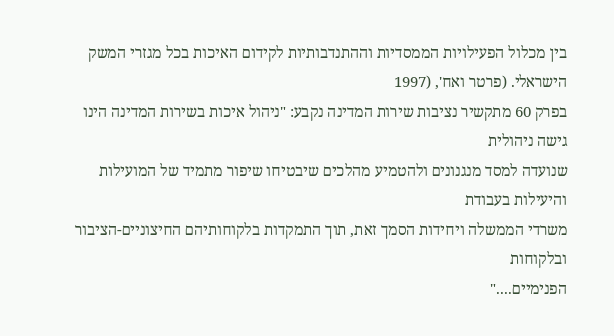בין מכלול הפעילויות הממסדיות וההתנדבותיות לקידום האיכות בכל מגזרי המשק
הישראלי. (פרטר ואח', (1997
בפרק 60 מתקשיר נציבות שירות המדינה נקבע: "ניהול איכות בשירות המדינה הינו גישה ניהולית
שנועדה למסד מנגנונים ולהטמיע מהלכים שיבטיחו שיפור מתמיד של המועילות והיעילות בעבודת
משרדי הממשלה ויחידות הסמך זאת, תוך התמקדות בלקוחותיהם החיצוניים-הציבור ובלקוחות
הפנימיים...."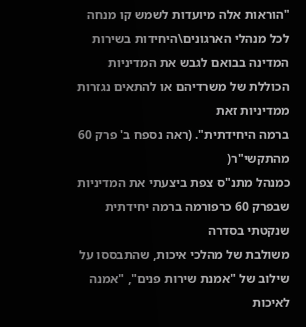"הוראות אלה מיועדות לשמש קו מנחה לכל מנהלי הארגונים\היחידות בשירות
המדינה בבואם לגבש את המדיניות הכוללת של משרדיהם או להתאים נגזרות ממדיניות זאת
ברמה היחידתית". (ראה נספח ב' פרק 60 מהתקשי"ר(
כמנהל מתנ"ס צפת ביצעתי את המדיניות שבפרק 60 כרפורמה ברמה יחידתית שנקטתי בסדרה
משולבת של מהלכי איכות, שהתבססו על שילוב של "אמנת שירות פנים", "אמנה לאיכות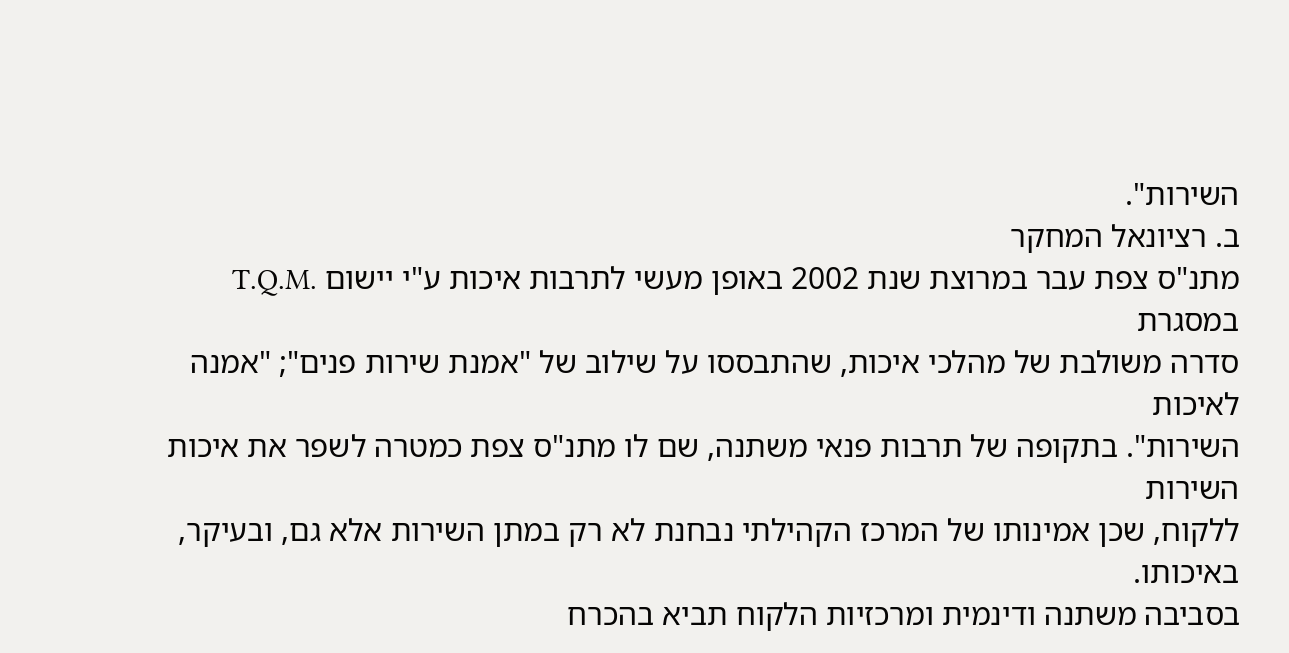השירות".
ב. רציונאל המחקר
מתנ"ס צפת עבר במרוצת שנת 2002 באופן מעשי לתרבות איכות ע"י יישום .T.Q.M במסגרת
סדרה משולבת של מהלכי איכות, שהתבססו על שילוב של "אמנת שירות פנים"; "אמנה לאיכות
השירות". בתקופה של תרבות פנאי משתנה, שם לו מתנ"ס צפת כמטרה לשפר את איכות השירות
ללקוח, שכן אמינותו של המרכז הקהילתי נבחנת לא רק במתן השירות אלא גם, ובעיקר, באיכותו.
בסביבה משתנה ודינמית ומרכזיות הלקוח תביא בהכרח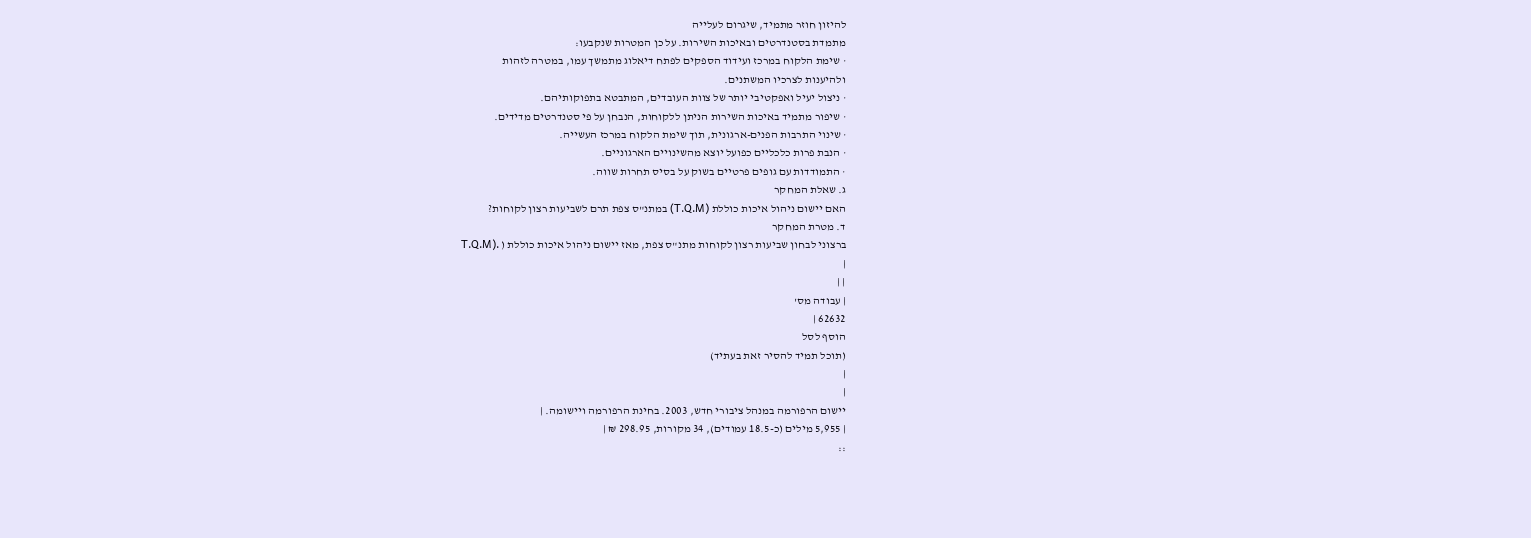להיזון חוזר מתמיד, שיגרום לעלייה
מתמדת בסטנדרטים ובאיכות השירות. על כן המטרות שנקבעו:
· שימת הלקוח במרכז ועידוד הספקים לפתח דיאלוג מתמשך עמו, במטרה לזהות
ולהיענות לצרכיו המשתנים.
· ניצול יעיל ואפקטיבי יותר של צוות העובדים, המתבטא בתפוקותיהם.
· שיפור מתמיד באיכות השירות הניתן ללקוחות, הנבחן על פי סטנדרטים מדידים.
· שינוי התרבות הפנים-ארגונית, תוך שימת הלקוח במרכז העשייה.
· הנבת פרות כלכליים כפועל יוצא מהשינויים הארגוניים.
· התמודדות עם גופים פרטיים בשוק על בסיס תחרות שווה.
ג. שאלת המחקר
האם יישום ניהול איכות כוללת (T.Q.M) במתנ"ס צפת תרם לשביעות רצון לקוחות?
ד. מטרת המחקר
ברצוני לבחון שביעות רצון לקוחות מתנ"ס צפת, מאז יישום ניהול איכות כוללת ( .(T.Q.M
|
| |
| עבודה מס'
62632 |
הוסף לסל
(תוכל תמיד להסיר זאת בעתיד)
|
|
יישום הרפורמה במנהל ציבורי חדש, 2003. בחינת הרפורמה ויישומה. |
| 5,955 מילים (כ-18.5 עמודים), 34 מקורות, 298.95 ₪ |
::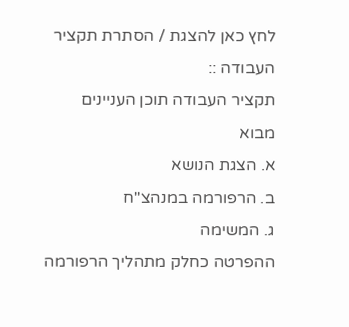לחץ כאן להצגת / הסתרת תקציר העבודה ::
תקציר העבודה תוכן העניינים
מבוא
א. הצגת הנושא
ב. הרפורמה במנהצ"ח
ג. המשימה
ההפרטה כחלק מתהליך הרפורמה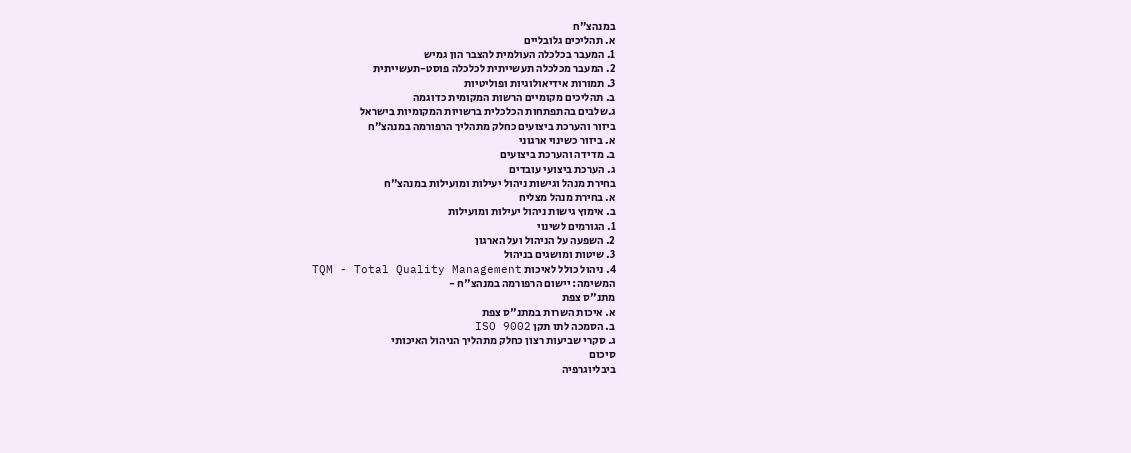במנהצ"ח
א. תהליכים גלובליים
1. המעבר בכלכלה העולמית להצבר הון גמיש
2. המעבר מכלכלה תעשייתית לכלכלה פוסט-תעשייתית
3. תמורות אידיאולוגיות ופוליטיות
ב. תהליכים מקומיים הרשות המקומית כדוגמה
ג.שלבים בהתפתחות הכלכלית ברשויות המקומיות בישראל
ביזור והערכת ביצועים כחלק מתהליך הרפורמה במנהצ"ח
א. ביזור כשינוי ארגוני
ב. מדידה והערכת ביצועים
ג. הערכת ביצועי עובדים
בחירת מנהל וגישות ניהול יעילות ומועילות במנהצ"ח
א. בחירת מנהל מצליח
ב. אימוץ גישות ניהול יעילות ומועילות
1. הגורמים לשינוי
2. השפעה על הניהול ועל הארגון
3. שיטות ומושגים בניהול
4. ניהול כולל לאיכות TQM - Total Quality Management
המשימה: יישום הרפורמה במנהצ"ח -
מתנ"ס צפת
א. איכות השרות במתנ"ס צפת
ב. הסמכה לתו תקן ISO 9002
ג. סקרי שביעות רצון כחלק מתהליך הניהול האיכותי
סיכום
ביבליוגרפיה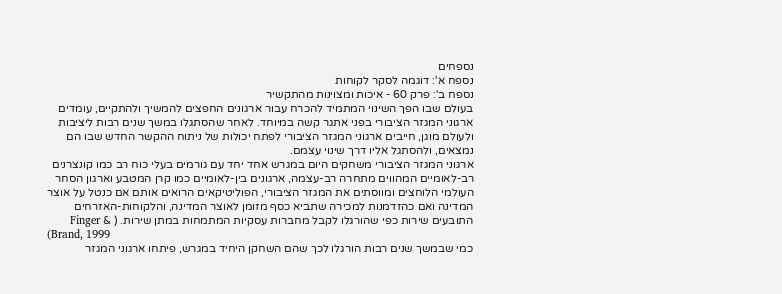נספחים
נספח א': דוגמה לסקר לקוחות
נספח ב': פרק 60 - איכות ומצוינות מהתקשיר
בעולם שבו הפך השינוי המתמיד להכרח עבור ארגונים החפצים להמשיך ולהתקיים, עומדים
ארגוני המגזר הציבורי בפני אתגר קשה במיוחד. לאחר שהסתגלו במשך שנים רבות ליציבות
ולעולם מוגן, חייבים ארגוני המגזר הציבורי לפתח יכולות של ניתוח ההקשר החדש שבו הם
נמצאים, ולהסתגל אליו דרך שינוי עצמם.
ארגוני המגזר הציבורי משחקים היום במגרש אחד יחד עם גורמים בעלי כוח רב כמו קונצרנים
רב-לאומיים המהווים מתחרה רב-עצמה, ארגונים בין-לאומיים כמו קרן המטבע וארגון הסחר
העולמי הלוחצים ומווסתים את המגזר הציבורי, הפוליטיקאים הרואים אותם אם כנטל על אוצר
המדינה ואם כהזדמנות למכירה שתביא כסף מזומן לאוצר המדינה, והלקוחות-האזרחים
התובעים שירות כפי שהורגלו לקבל מחברות עסקיות המתמחות במתן שירות. ( & Finger
(Brand, 1999
כמי שבמשך שנים רבות הורגלו לכך שהם השחקן היחיד במגרש, פיתחו ארגוני המגזר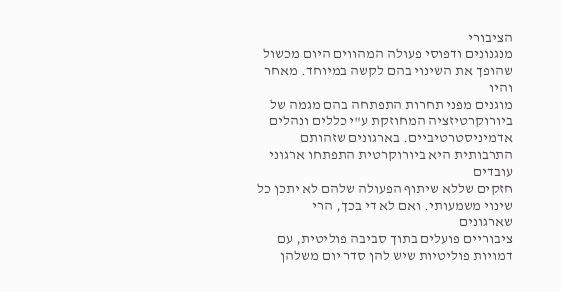הציבורי
מנגנונים ודפוסי פעולה המהווים היום מכשול שהופך את השינוי בהם לקשה במיוחד. מאחר והיו
מוגנים מפני תחרות התפתחה בהם מגמה של ביורוקרטיזציה המחוזקת ע"י כללים ונהלים
אדמיניסטרטיביים. בארגונים שזהותם התרבותית היא ביורוקרטית התפתחו ארגוני עובדים
חזקים שללא שיתוף הפעולה שלהם לא יתכן כל שינוי משמעותי. ואם לא די בכך, הרי שארגונים
ציבוריים פועלים בתוך סביבה פוליטית, עם דמויות פוליטיות שיש להן סדר יום משלהן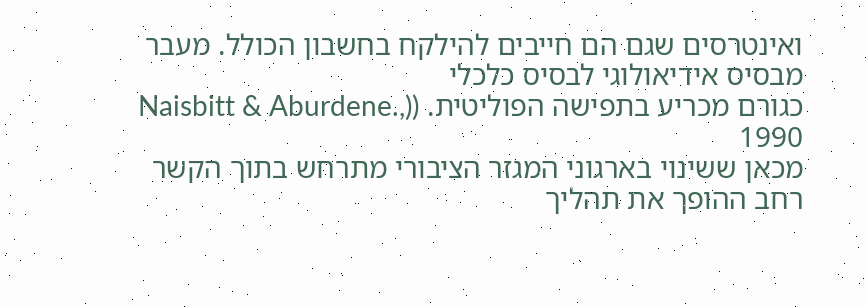ואינטרסים שגם הם חייבים להילקח בחשבון הכולל. מעבר מבסיס אידיאולוגי לבסיס כלכלי
כגורם מכריע בתפישה הפוליטית. ((Naisbitt & Aburdene., 1990
מכאן ששינוי בארגוני המגזר הציבורי מתרחש בתוך הקשר רחב ההופך את תהליך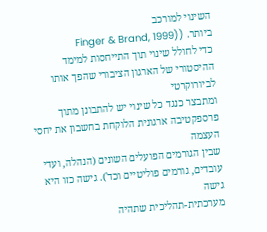השינוי למורכב
ביותר. ((Finger & Brand, 1999
כדי לחולל שינוי תוך התייחסות למימד ההיסטורי של הארגון הציבורי שהפך אותו לביורוקרטי
ומתבצר כנגד כל שינוי יש להתבונן מתוך פרספקטיבה ארגונית הלוקחת בחשבון את יחסי העצמה
שבין הגורמים הפועלים השונים (הנהלה, ועדי עובדים, גורמים פוליטיים וכד'). גישה כזו היא גישה
מערכתית-תהליכית שתהיה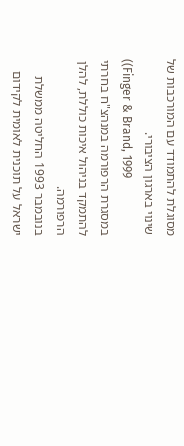מסוגלת להתמודד עם המורכבות של שינוי בארגון הציבורי.
((Finger & Brand, 1999
במסגרת הרפורמה במנהצ"ח בחרתי להתמקד בניהול איכות כוללת, להלן הרפורמה.
בנובמבר 1993 החליטה ממשלת ישראל על תוכנית לאומית לקידום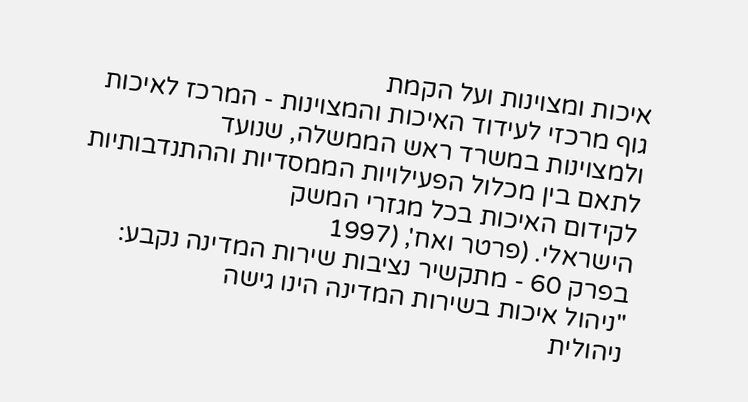איכות ומצוינות ועל הקמת
גוף מרכזי לעידוד האיכות והמצוינות - המרכז לאיכות ולמצוינות במשרד ראש הממשלה, שנועד
לתאם בין מכלול הפעילויות הממסדיות וההתנדבותיות לקידום האיכות בכל מגזרי המשק
הישראלי. (פרטר ואח', (1997
בפרק 60 - מתקשיר נציבות שירות המדינה נקבע: "ניהול איכות בשירות המדינה הינו גישה
ניהולית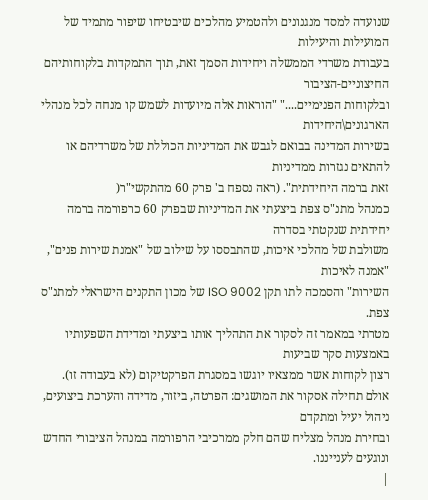שנועדה למסד מנגנונים ולהטמיע מהלכים שיבטיחו שיפור מתמיד של המועילות והיעילות
בעבודת משרדי הממשלה ויחידות הסמך זאת, תוך התמקדות בלקוחותיהם החיצוניים-הציבור
ובלקוחות הפנימיים...." "הוראות אלה מיועדות לשמש קו מנחה לכל מנהלי הארגונים\היחידות
בשירות המדינה בבואם לגבש את המדיניות הכוללת של משרדיהם או להתאים נגזרות ממדיניות
זאת ברמה היחידתית". (ראה נספח ב' פרק 60 מהתקשי"ר(
כמנהל מתנ"ס צפת ביצעתי את המדיניות שבפרק 60 כרפורמה ברמה יחידתית שנקטתי בסדרה
משולבת של מהלכי איכות, שהתבססו על שילוב של "אמנת שירות פנים", "אמנה לאיכות
השירות" והסמכה לתו תקן ISO 9002 של מכון התקנים הישראלי למתנ"ס צפת.
מטרתי במאמר זה לסקור את התהליך אותו ביצעתי ומדידת השפעותיו באמצעות סקר שביעות
רצון לקוחות אשר ממצאיו יוגשו במסגרת הפרקטיקום (לא בעבודה זו).
אולם תחילה אסקור את המושגים: הפרטה, ביזור, מדידה והערכת ביצועים, ניהול יעיל ומתקדם
ובחירת מנהל מצליח שהם חלק ממרכיבי הרפורמה במנהל הציבורי החדש ונוגעים לענייננו.
|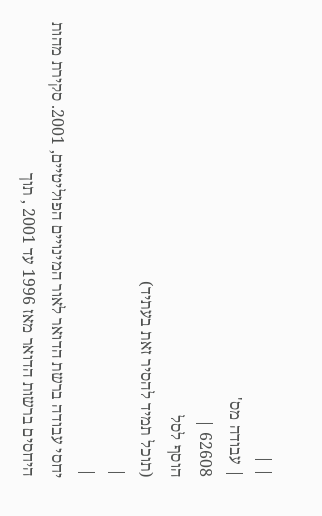| |
| עבודה מס'
62608 |
הוסף לסל
(תוכל תמיד להסיר זאת בעתיד)
|
|
יחסי עבודה ברשת הדואר לאור המינויים הפוליטיים, 2001. סקירת מהות היחסים ברשות הדואר מאז 1996 עד 2001 , תוך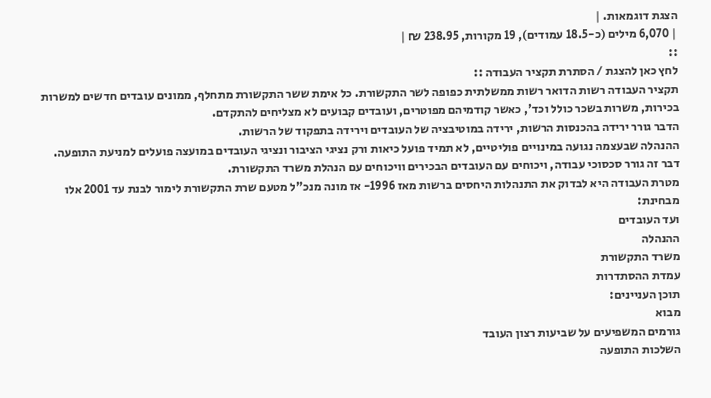הצגת דוגמאות. |
| 6,070 מילים (כ-18.5 עמודים), 19 מקורות, 238.95 ₪ |
::
לחץ כאן להצגת / הסתרת תקציר העבודה ::
תקציר העבודה רשות הדואר רשות ממשלתית כפופה לשר התקשורת. כל אימת ששר התקשורת מתחלף, ממונים עובדים חדשים למשרות בכירות, משרות בשכר כולל וכד', כאשר קודמיהם מפוטרים, ועובדים קבועים לא מצליחים להתקדם.
הדבר גורר ירידה בהכנסות הרשות, ירידה במוטיבציה של העובדים וירידה בתפקוד של הרשות.
ההנהלה שבעצמה נגועה במינויים פוליטיים, לא תמיד פועל כיאות ורק נציגי הציבור ונציגי העובדים במועצה פועלים למניעת התופעה.
דבר זה גורר סכסוכי עבודה, ויכוחים עם העובדים הבכירים וויכוחים עם הנהלת משרד התקשורת.
מטרת העבודה היא לבדוק את התנהלות היחסים ברשות מאז 1996- אז מונה מנכ"ל מטעם שרת התקשורת לימור לבנת עד 2001 אלו מבחינת:
ועד העובדים
ההנהלה
משרד התקשורת
עמדת ההסתדרות
תוכן העניינים:
מבוא
גורמים המשפיעים על שביעות רצון העובד
השלכות התופעה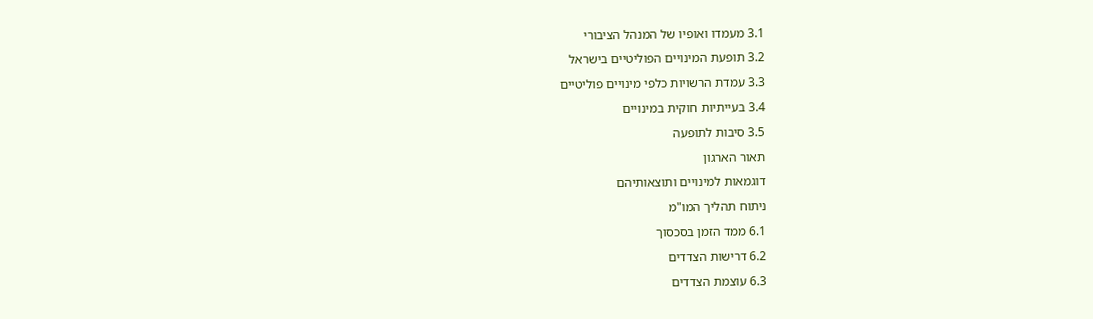3.1 מעמדו ואופיו של המנהל הציבורי
3.2 תופעת המינויים הפוליטיים בישראל
3.3 עמדת הרשויות כלפי מינויים פוליטיים
3.4 בעייתיות חוקית במינויים
3.5 סיבות לתופעה
תאור הארגון
דוגמאות למינויים ותוצאותיהם
ניתוח תהליך המו"מ
6.1 ממד הזמן בסכסוך
6.2 דרישות הצדדים
6.3 עוצמת הצדדים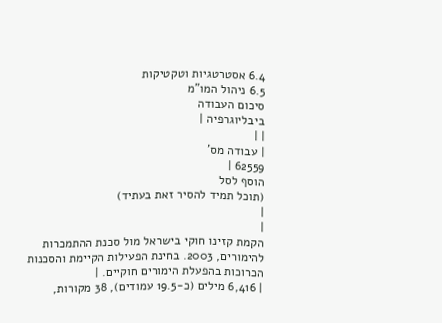6.4 אסטרטגיות וטקטיקות
6.5 ניהול המו"מ
סיכום העבודה
ביבליוגרפיה |
| |
| עבודה מס'
62559 |
הוסף לסל
(תוכל תמיד להסיר זאת בעתיד)
|
|
הקמת קזינו חוקי בישראל מול סכנת ההתמכרות להימורים, 2003. בחינת הפעילות הקיימת והסכנות הכרוכות בהפעלת הימורים חוקיים. |
| 6,416 מילים (כ-19.5 עמודים), 38 מקורות,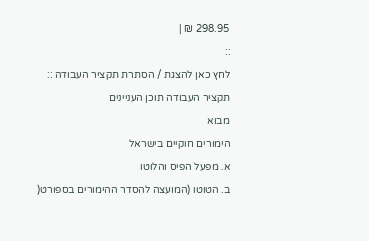298.95 ₪ |
::
לחץ כאן להצגת / הסתרת תקציר העבודה ::
תקציר העבודה תוכן העניינים
מבוא
הימורים חוקיים בישראל
א. מפעל הפיס והלוטו
ב. הטוטו (המועצה להסדר ההימורים בספורט(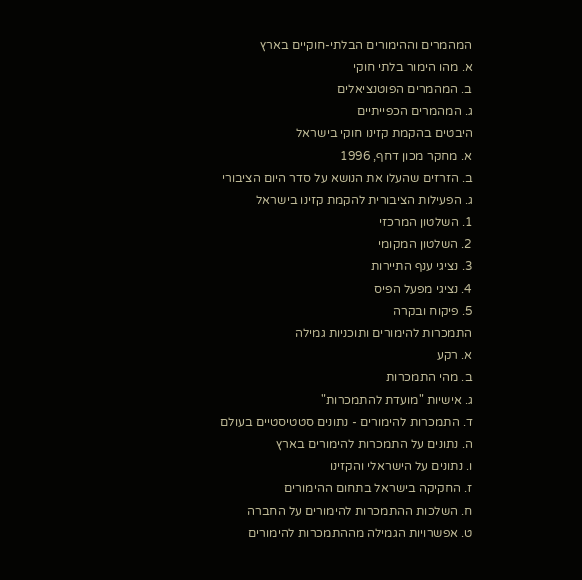המהמרים וההימורים הבלתי-חוקיים בארץ
א. מהו הימור בלתי חוקי
ב. המהמרים הפוטנציאלים
ג. המהמרים הכפייתיים
היבטים בהקמת קזינו חוקי בישראל
א. מחקר מכון דחף, 1996
ב. הזרזים שהעלו את הנושא על סדר היום הציבורי
ג. הפעילות הציבורית להקמת קזינו בישראל
1. השלטון המרכזי
2. השלטון המקומי
3. נציגי ענף התיירות
4. נציגי מפעל הפיס
5. פיקוח ובקרה
התמכרות להימורים ותוכניות גמילה
א. רקע
ב. מהי התמכרות
ג. אישיות "מועדת להתמכרות"
ד. התמכרות להימורים - נתונים סטטיסטיים בעולם
ה. נתונים על התמכרות להימורים בארץ
ו. נתונים על הישראלי והקזינו
ז. החקיקה בישראל בתחום ההימורים
ח. השלכות ההתמכרות להימורים על החברה
ט. אפשרויות הגמילה מההתמכרות להימורים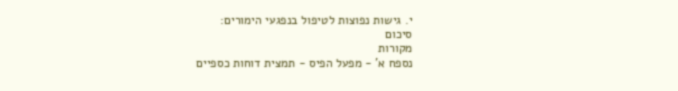י. גישות נפוצות לטיפול בנפגעי הימורים:
סיכום
מקורות
נספח א' - מפעל הפיס - תמצית דוחות כספיים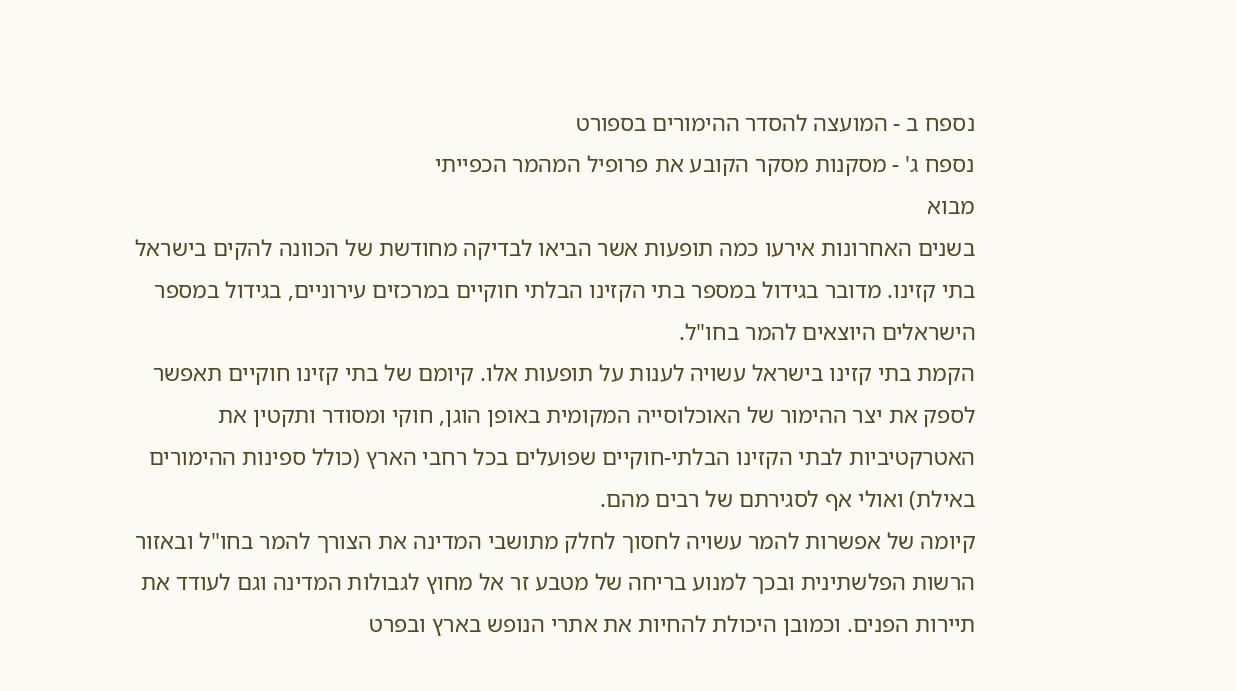נספח ב - המועצה להסדר ההימורים בספורט
נספח ג' - מסקנות מסקר הקובע את פרופיל המהמר הכפייתי
מבוא
בשנים האחרונות אירעו כמה תופעות אשר הביאו לבדיקה מחודשת של הכוונה להקים בישראל
בתי קזינו. מדובר בגידול במספר בתי הקזינו הבלתי חוקיים במרכזים עירוניים, בגידול במספר
הישראלים היוצאים להמר בחו"ל.
הקמת בתי קזינו בישראל עשויה לענות על תופעות אלו. קיומם של בתי קזינו חוקיים תאפשר
לספק את יצר ההימור של האוכלוסייה המקומית באופן הוגן, חוקי ומסודר ותקטין את
האטרקטיביות לבתי הקזינו הבלתי-חוקיים שפועלים בכל רחבי הארץ (כולל ספינות ההימורים
באילת) ואולי אף לסגירתם של רבים מהם.
קיומה של אפשרות להמר עשויה לחסוך לחלק מתושבי המדינה את הצורך להמר בחו"ל ובאזור
הרשות הפלשתינית ובכך למנוע בריחה של מטבע זר אל מחוץ לגבולות המדינה וגם לעודד את
תיירות הפנים. וכמובן היכולת להחיות את אתרי הנופש בארץ ובפרט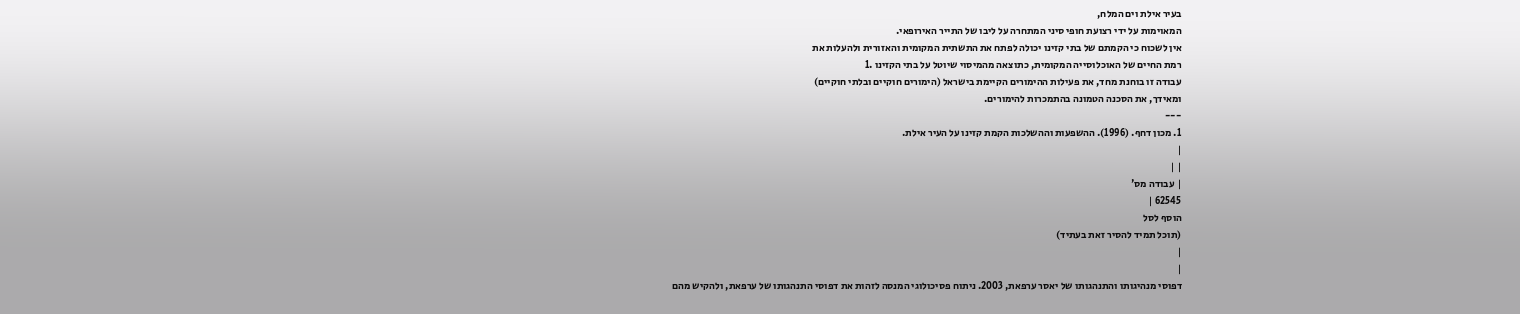בעיר אילת וים המלח,
המאוימות על ידי רצועת חופי סיני המתחרה על ליבו של התייר האירופאי.
אין לשכוח כי הקמתם של בתי קזינו יכולה לפתח את התשתית המקומית והאזורית ולהעלות את
רמת החיים של האוכלוסייה המקומית, כתוצאה מהמיסוי שיוטל על בתי הקזינו .1
עבודה זו בוחנת מחד, את פעילות ההימורים הקיימת בישראל (הימורים חוקיים ובלתי חוקיים)
ומאידך, את הסכנה הטמונה בהתמכרות להימורים.
---
1. מכון דחף. (1996). ההשפעות וההשלכות הקמת קזינו על העיר אילת.
|
| |
| עבודה מס'
62545 |
הוסף לסל
(תוכל תמיד להסיר זאת בעתיד)
|
|
דפוסי מנהיגותו והתנהגותו של יאסר ערפאת, 2003. ניתוח פסיכולוגי המנסה לזהות את דפוסי התנהגותו של ערפאת, ולהקיש מהם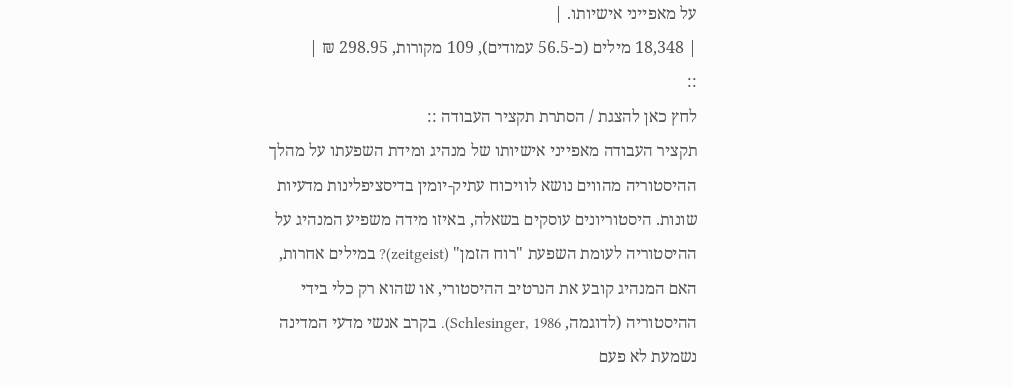על מאפייני אישיותו. |
| 18,348 מילים (כ-56.5 עמודים), 109 מקורות, 298.95 ₪ |
::
לחץ כאן להצגת / הסתרת תקציר העבודה ::
תקציר העבודה מאפייני אישיותו של מנהיג ומידת השפעתו על מהלך ההיסטוריה מהווים נושא לוויכוח עתיק-יומין בדיסציפלינות מדעיות שונות. היסטוריונים עוסקים בשאלה, באיזו מידה משפיע המנהיג על ההיסטוריה לעומת השפעת "רוח הזמן" (zeitgeist)? במילים אחרות, האם המנהיג קובע את הנרטיב ההיסטורי, או שהוא רק כלי בידי ההיסטוריה (לדוגמה, Schlesinger, 1986). בקרב אנשי מדעי המדינה נשמעת לא פעם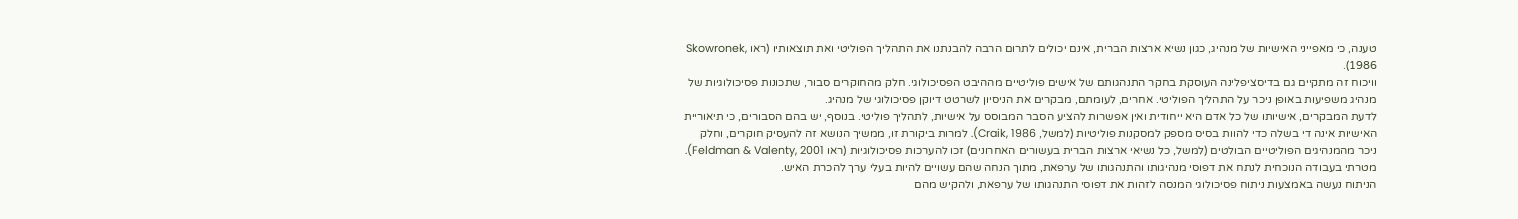טענה, כי מאפייני האישיות של מנהיג, כגון נשיא ארצות הברית, אינם יכולים לתרום הרבה להבנתנו את התהליך הפוליטי ואת תוצאותיו (ראו Skowronek, 1986).
וויכוח זה מתקיים גם בדיסציפלינה העוסקת בחקר התנהגותם של אישים פוליטיים מההיבט הפסיכולוגי. חלק מהחוקרים סבור, שתכונות פסיכולוגיות של מנהיג משפיעות באופן ניכר על התהליך הפוליטי. אחרים, לעומתם, מבקרים את הניסיון לשרטט דיוקן פסיכולוגי של מנהיג.
לדעת המבקרים, אישיותו של כל אדם היא ייחודית ואין אפשרות להציע הסבר המבוסס על אישיות, לתהליך פוליטי. בנוסף, יש בהם הסבורים, כי תיאוריית האישיות אינה די בשלה כדי להוות בסיס מספק למסקנות פוליטיות (למשל, Craik, 1986). למרות ביקורת זו, ממשיך הנושא זה להעסיק חוקרים, וחלק ניכר מהמנהיגים הפוליטיים הבולטים (למשל, כל נשיאי ארצות הברית בעשורים האחרונים) זכו להערכות פסיכולוגיות (ראו Feldman & Valenty, 2001).
מטרתי בעבודה הנוכחית לנתח את דפוסי מנהיגותו והתנהגותו של ערפאת, מתוך הנחה שהם עשויים להיות בעלי ערך להכרת האיש.
הניתוח נעשה באמצעות ניתוח פסיכולוגי המנסה לזהות את דפוסי התנהגותו של ערפאת, ולהקיש מהם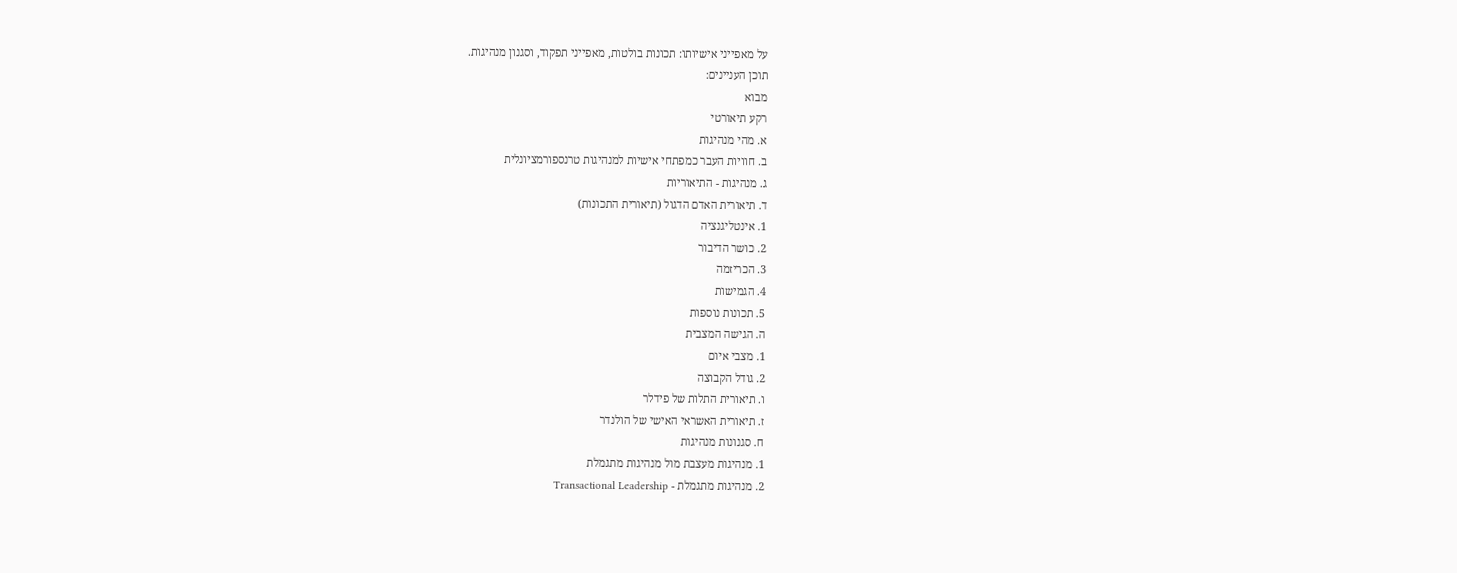על מאפייני אישיותו: תכונות בולטות, מאפייני תפקוד, וסגנון מנהיגות.
תוכן העניינים:
מבוא
רקע תיאורטי
א. מהי מנהיגות
ב. חוויות העבר כמפתחי אישיות למנהיגות טרנספורמציונלית
ג. מנהיגות - התיאוריות
ד. תיאורית האדם הדגול (תיאורית התכונות)
1. אינטליגנציה
2. כושר הדיבור
3. הכריזמה
4. הגמישות
5. תכונות נוספות
ה. הגישה המצבית
1. מצבי איום
2. גודל הקבוצה
ו. תיאורית התלות של פידלר
ז. תיאורית האשראי האישי של הולנדר
ח. סגנונות מנהיגות
1. מנהיגות מעצבת מול מנהיגות מתגמלת
2. מנהיגות מתגמלת - Transactional Leadership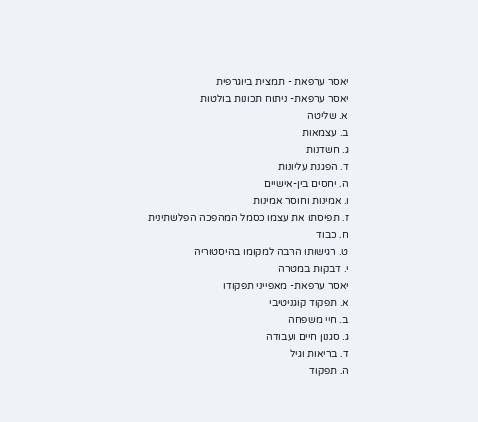יאסר ערפאת - תמצית ביוגרפית
יאסר ערפאת- ניתוח תכונות בולטות
א. שליטה
ב. עצמאות
ג. חשדנות
ד. הפגנת עליונות
ה. יחסים בין-אישיים
ו. אמינות וחוסר אמינות
ז. תפיסתו את עצמו כסמל המהפכה הפלשתינית
ח. כבוד
ט. רגישותו הרבה למקומו בהיסטוריה
י. דבקות במטרה
יאסר ערפאת- מאפייני תפקודו
א. תפקוד קוגניטיבי
ב. חיי משפחה
ג. סגנון חיים ועבודה
ד. בריאות וגיל
ה. תפקוד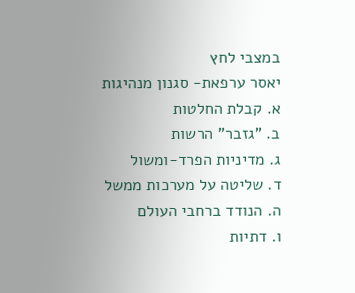במצבי לחץ
יאסר ערפאת- סגנון מנהיגות
א. קבלת החלטות
ב. "גזבר" הרשות
ג. מדיניות הפרד-ומשול
ד. שליטה על מערכות ממשל
ה. הנודד ברחבי העולם
ו. דתיות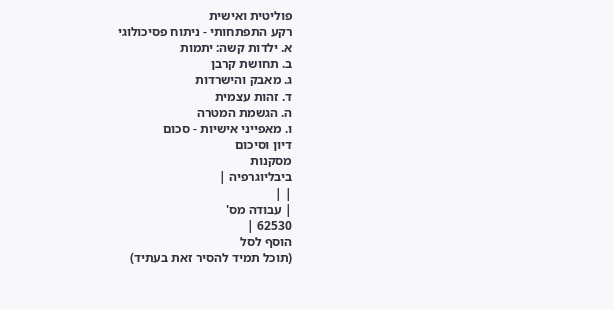פוליטית ואישית
רקע התפתחותי - ניתוח פסיכולוגי
א. ילדות קשה: יתמות
ב. תחושת קרבן
ג. מאבק והישרדות
ד. זהות עצמית
ה. הגשמת המטרה
ו. מאפייני אישיות - סכום
דיון וסיכום
מסקנות
ביבליוגרפיה |
| |
| עבודה מס'
62530 |
הוסף לסל
(תוכל תמיד להסיר זאת בעתיד)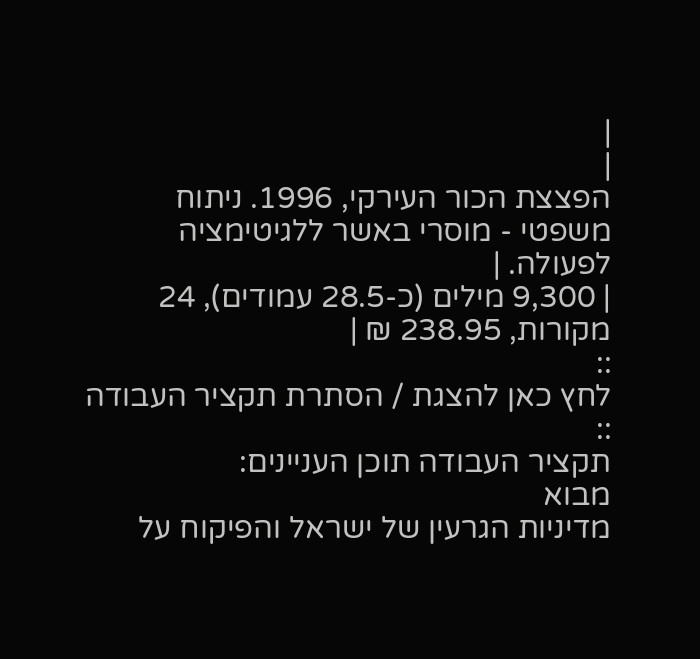|
|
הפצצת הכור העירקי, 1996. ניתוח משפטי - מוסרי באשר ללגיטימציה לפעולה. |
| 9,300 מילים (כ-28.5 עמודים), 24 מקורות, 238.95 ₪ |
::
לחץ כאן להצגת / הסתרת תקציר העבודה ::
תקציר העבודה תוכן העניינים:
מבוא
מדיניות הגרעין של ישראל והפיקוח על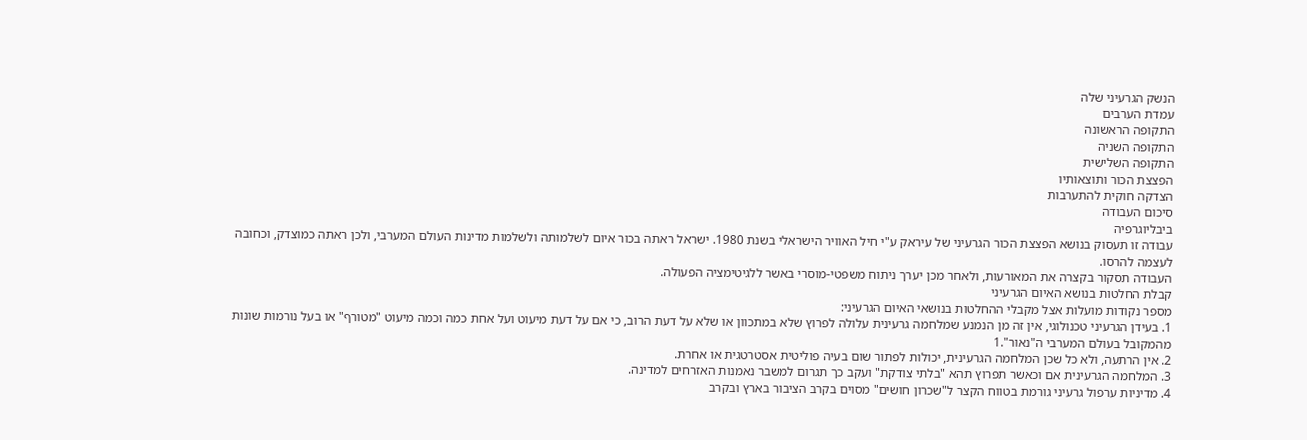הנשק הגרעיני שלה
עמדת הערבים
התקופה הראשונה
התקופה השניה
התקופה השלישית
הפצצת הכור ותוצאותיו
הצדקה חוקית להתערבות
סיכום העבודה
ביבליוגרפיה
עבודה זו תעסוק בנושא הפצצת הכור הגרעיני של עיראק ע"י חיל האוויר הישראלי בשנת 1980. ישראל ראתה בכור איום לשלמותה ולשלמות מדינות העולם המערבי, ולכן ראתה כמוצדק, וכחובה לעצמה להרסו.
העבודה תסקור בקצרה את המאורעות, ולאחר מכן יערך ניתוח משפטי-מוסרי באשר ללגיטימציה הפעולה.
קבלת החלטות בנושא האיום הגרעיני
מספר נקודות מועלות אצל מקבלי ההחלטות בנושאי האיום הגרעיני:
1. בעידן הגרעיני טכנולוגי, אין זה מן הנמנע שמלחמה גרעינית עלולה לפרוץ שלא במתכוון או שלא על דעת הרוב, כי אם על דעת מיעוט ועל אחת כמה וכמה מיעוט "מטורף" או בעל נורמות שונות מהמקובל בעולם המערבי ה"נאור".1
2. אין הרתעה, ולא כל שכן המלחמה הגרעינית, יכולות לפתור שום בעיה פוליטית אסטרטגית או אחרת.
3. המלחמה הגרעינית אם וכאשר תפרוץ תהא "בלתי צודקת" ועקב כך תגרום למשבר נאמנות האזרחים למדינה.
4. מדיניות ערפול גרעיני גורמת בטווח הקצר ל"שכרון חושים" מסוים בקרב הציבור בארץ ובקרב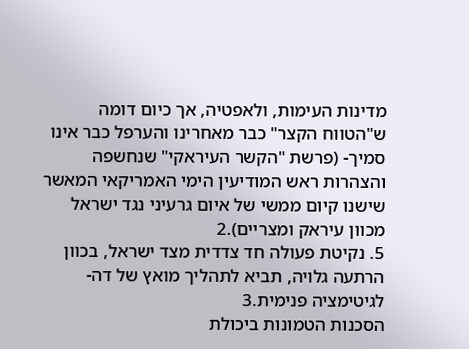מדינות העימות, ולאפטיה, אך כיום דומה ש"הטווח הקצר" כבר מאחרינו והערפל כבר אינו סמיך- (פרשת "הקשר העיראקי" שנחשפה והצהרות ראש המודיעין הימי האמריקאי המאשר שישנו קיום ממשי של איום גרעיני נגד ישראל מכוון עיראק ומצריים).2
5. נקיטת פעולה חד צדדית מצד ישראל, בכוון הרתעה גלויה, תביא לתהליך מואץ של דה-לגיטימציה פנימית.3
הסכנות הטמונות ביכולת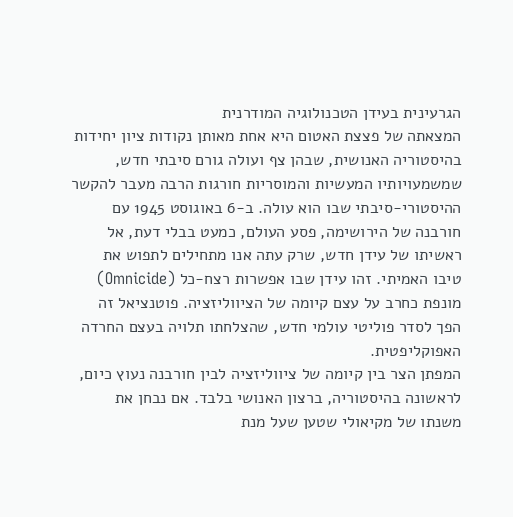הגרעינית בעידן הטכנולוגיה המודרנית
המצאתה של פצצת האטום היא אחת מאותן נקודות ציון יחידות בהיסטוריה האנושית, שבהן צף ועולה גורם סיבתי חדש, שמשמעויותיו המעשיות והמוסריות חורגות הרבה מעבר להקשר ההיסטורי-סיבתי שבו הוא עולה. ב-6 באוגוסט 1945 עם חורבנה של הירושימה, פסע העולם, כמעט בבלי דעת, אל ראשיתו של עידן חדש, שרק עתה אנו מתחילים לתפוש את טיבו האמיתי. זהו עידן שבו אפשרות רצח-כל (Omnicide) מונפת כחרב על עצם קיומה של הציווליזציה. פוטנציאל זה הפך לסדר פוליטי עולמי חדש, שהצלחתו תלויה בעצם החרדה האפוקליפטית.
המפתן הצר בין קיומה של ציווליזציה לבין חורבנה נעוץ כיום, לראשונה בהיסטוריה, ברצון האנושי בלבד. אם נבחן את משנתו של מקיאולי שטען שעל מנת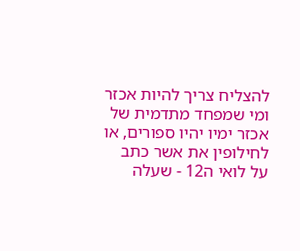להצליח צריך להיות אכזר ומי שמפחד מתדמית של אכזר ימיו יהיו ספורים, או לחילופין את אשר כתב על לואי ה12 - שעלה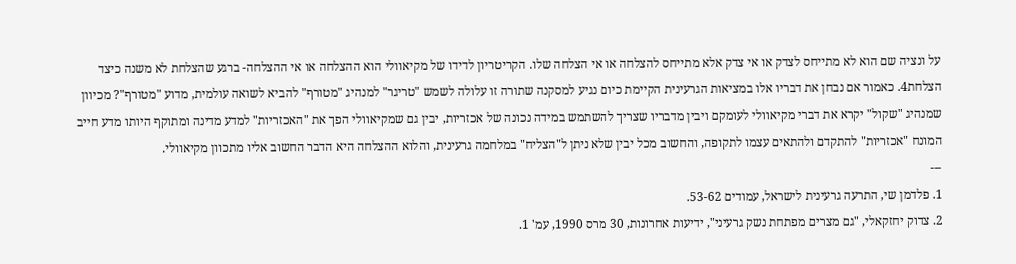על ונציה שם הוא לא מתייחס לצדק או אי צדק אלא מתייחס להצלחה או אי הצלחה שלו. הקריטריון לדידו של מקיאוולי הוא ההצלחה או אי ההצלחה- ברגע שהצלחת לא משנה כיצד הצלחת4. כאמור אם נבחן את דבריו אלו במציאות הגרעינית הקיימת כיום נגיע למסקנה שתורה זו עלולה לשמש "טריגר" למנהיג "מטורף" להביא לשואה עולמית, מדוע "מטורף"? מכיוון שמנהיג "שקול" יקרא את דברי מקיאוולי לעומקם ויבין מדבריו שצריך להשתמש במידה נכונה של אכזריות, יבין גם שמקיאוולי הפך את "האכזריות" למדע מדינה ומתוקף היותו מדע חייב המונח "אכזריות" להתקדם ולהתאים עצמו לתקופה, והחשוב מכל יבין שלא ניתן ל"הצליח" במלחמה גרעינית, והלוא ההצלחה היא הדבר החשוב אליו מתכוון מקיאוולי.
---
1. פלדמן שי, התרעה גרעינית לישראל, עמודים 53-62.
2. צדוק יחזקאלי, "גם מצרים מפתחת נשק גרעיני", ידיעות אחרונות, 30 מרס 1990, עמ' 1.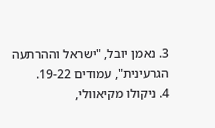3. נאמן יובל, "ישראל וההרתעה הגרעינית", עמודים 19-22.
4. ניקולו מקיאוולי,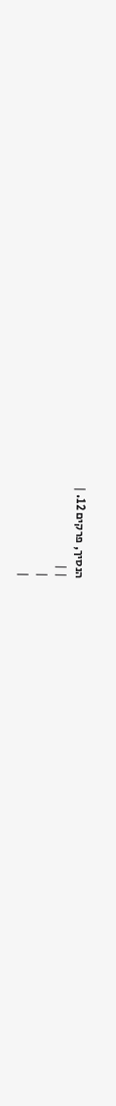הנסיך, פרקים 12. |
| |
|
|